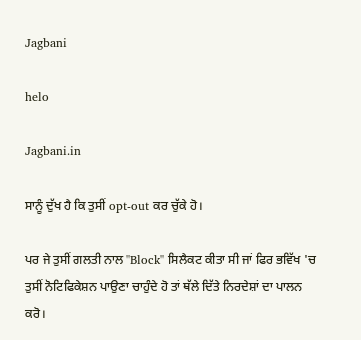Jagbani

helo

Jagbani.in

ਸਾਨੂੰ ਦੁੱਖ ਹੈ ਕਿ ਤੁਸੀਂ opt-out ਕਰ ਚੁੱਕੇ ਹੋ।

ਪਰ ਜੇ ਤੁਸੀਂ ਗਲਤੀ ਨਾਲ ''Block'' ਸਿਲੈਕਟ ਕੀਤਾ ਸੀ ਜਾਂ ਫਿਰ ਭਵਿੱਖ 'ਚ ਤੁਸੀਂ ਨੋਟਿਫਿਕੇਸ਼ਨ ਪਾਉਣਾ ਚਾਹੁੰਦੇ ਹੋ ਤਾਂ ਥੱਲੇ ਦਿੱਤੇ ਨਿਰਦੇਸ਼ਾਂ ਦਾ ਪਾਲਨ ਕਰੋ।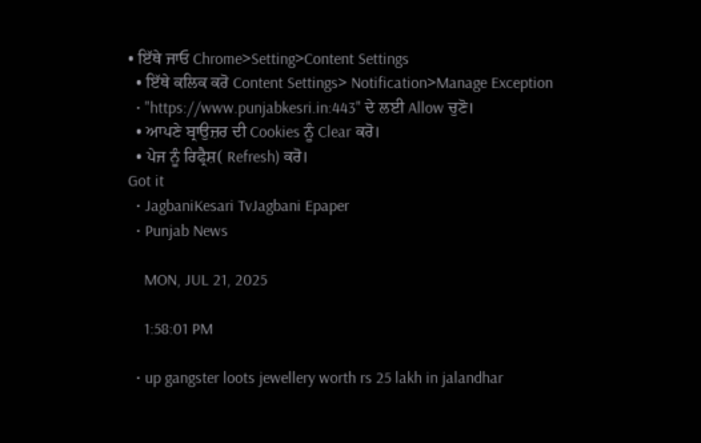• ਇੱਥੇ ਜਾਓ Chrome>Setting>Content Settings
  • ਇੱਥੇ ਕਲਿਕ ਕਰੋ Content Settings> Notification>Manage Exception
  • "https://www.punjabkesri.in:443" ਦੇ ਲਈ Allow ਚੁਣੋ।
  • ਆਪਣੇ ਬ੍ਰਾਉਜ਼ਰ ਦੀ Cookies ਨੂੰ Clear ਕਰੋ।
  • ਪੇਜ ਨੂੰ ਰਿਫ੍ਰੈਸ਼( Refresh) ਕਰੋ।
Got it
  • JagbaniKesari TvJagbani Epaper
  • Punjab News

    MON, JUL 21, 2025

    1:58:01 PM

  • up gangster loots jewellery worth rs 25 lakh in jalandhar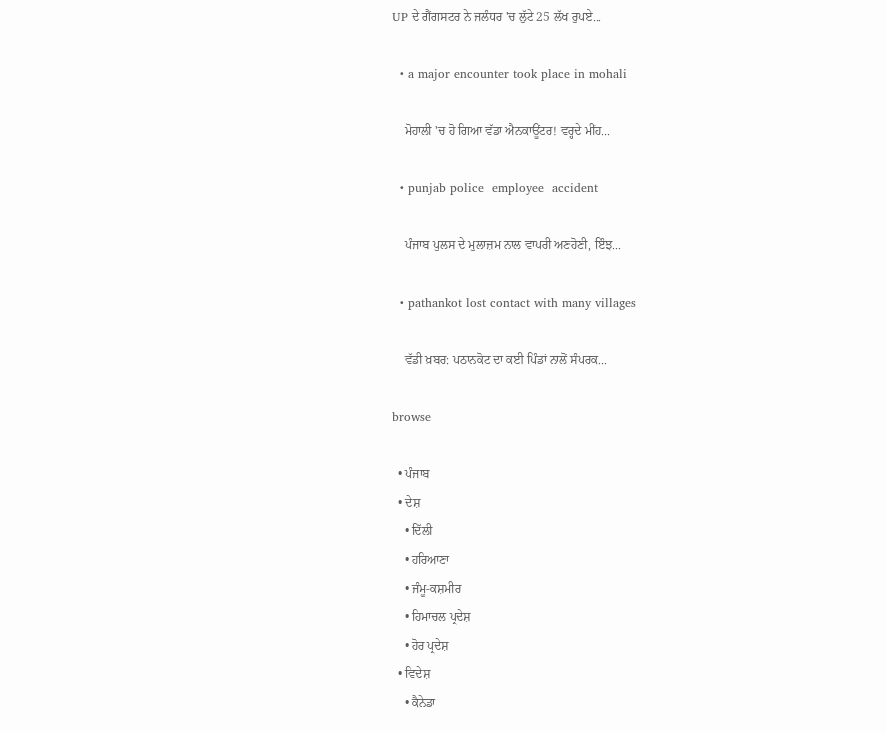UP ਦੇ ਗੈਂਗਸਟਰ ਨੇ ਜਲੰਧਰ 'ਚ ਲੁੱਟੇ 25 ਲੱਖ ਰੁਪਏ...

  • a major encounter took place in mohali

    ਮੋਹਾਲੀ 'ਚ ਹੋ ਗਿਆ ਵੱਡਾ ਐਨਕਾਊਂਟਰ! ਵਰ੍ਹਦੇ ਮੀਂਹ...

  • punjab police  employee  accident

    ਪੰਜਾਬ ਪੁਲਸ ਦੇ ਮੁਲਾਜ਼ਮ ਨਾਲ ਵਾਪਰੀ ਅਣਹੋਣੀ, ਇੰਝ...

  • pathankot lost contact with many villages

    ਵੱਡੀ ਖ਼ਬਰ: ਪਠਾਨਕੋਟ ਦਾ ਕਈ ਪਿੰਡਾਂ ਨਾਲੋਂ ਸੰਪਰਕ...

browse

  • ਪੰਜਾਬ
  • ਦੇਸ਼
    • ਦਿੱਲੀ
    • ਹਰਿਆਣਾ
    • ਜੰਮੂ-ਕਸ਼ਮੀਰ
    • ਹਿਮਾਚਲ ਪ੍ਰਦੇਸ਼
    • ਹੋਰ ਪ੍ਰਦੇਸ਼
  • ਵਿਦੇਸ਼
    • ਕੈਨੇਡਾ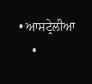• ਆਸਟ੍ਰੇਲੀਆ
    •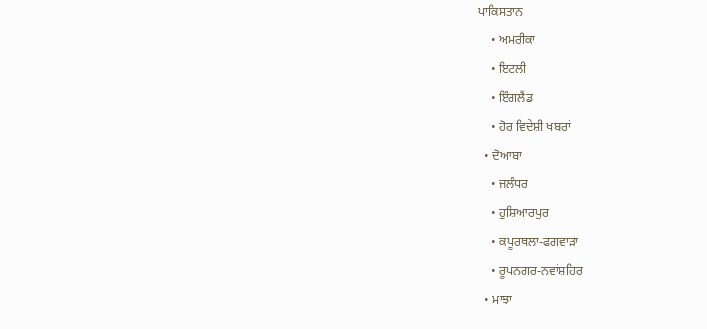ਪਾਕਿਸਤਾਨ
    • ਅਮਰੀਕਾ
    • ਇਟਲੀ
    • ਇੰਗਲੈਂਡ
    • ਹੋਰ ਵਿਦੇਸ਼ੀ ਖਬਰਾਂ
  • ਦੋਆਬਾ
    • ਜਲੰਧਰ
    • ਹੁਸ਼ਿਆਰਪੁਰ
    • ਕਪੂਰਥਲਾ-ਫਗਵਾੜਾ
    • ਰੂਪਨਗਰ-ਨਵਾਂਸ਼ਹਿਰ
  • ਮਾਝਾ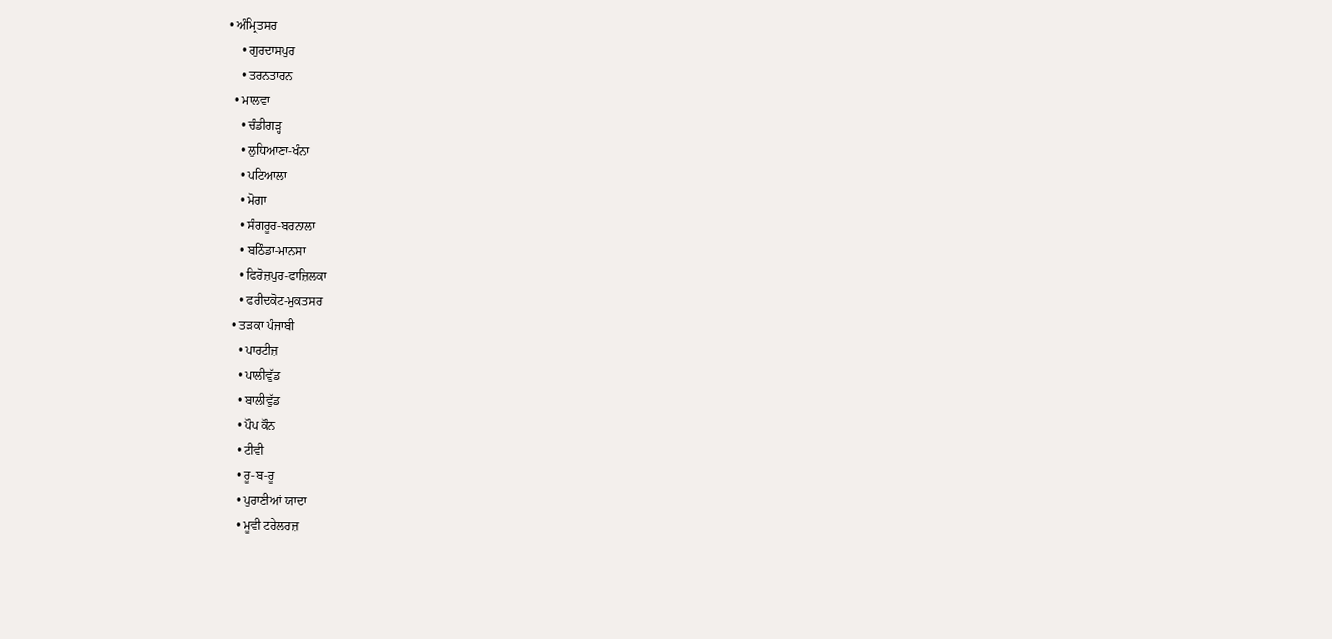• ਅੰਮ੍ਰਿਤਸਰ
    • ਗੁਰਦਾਸਪੁਰ
    • ਤਰਨਤਾਰਨ
  • ਮਾਲਵਾ
    • ਚੰਡੀਗੜ੍ਹ
    • ਲੁਧਿਆਣਾ-ਖੰਨਾ
    • ਪਟਿਆਲਾ
    • ਮੋਗਾ
    • ਸੰਗਰੂਰ-ਬਰਨਾਲਾ
    • ਬਠਿੰਡਾ-ਮਾਨਸਾ
    • ਫਿਰੋਜ਼ਪੁਰ-ਫਾਜ਼ਿਲਕਾ
    • ਫਰੀਦਕੋਟ-ਮੁਕਤਸਰ
  • ਤੜਕਾ ਪੰਜਾਬੀ
    • ਪਾਰਟੀਜ਼
    • ਪਾਲੀਵੁੱਡ
    • ਬਾਲੀਵੁੱਡ
    • ਪੌਪ ਕੌਨ
    • ਟੀਵੀ
    • ਰੂ-ਬ-ਰੂ
    • ਪੁਰਾਣੀਆਂ ਯਾਦਾ
    • ਮੂਵੀ ਟਰੇਲਰਜ਼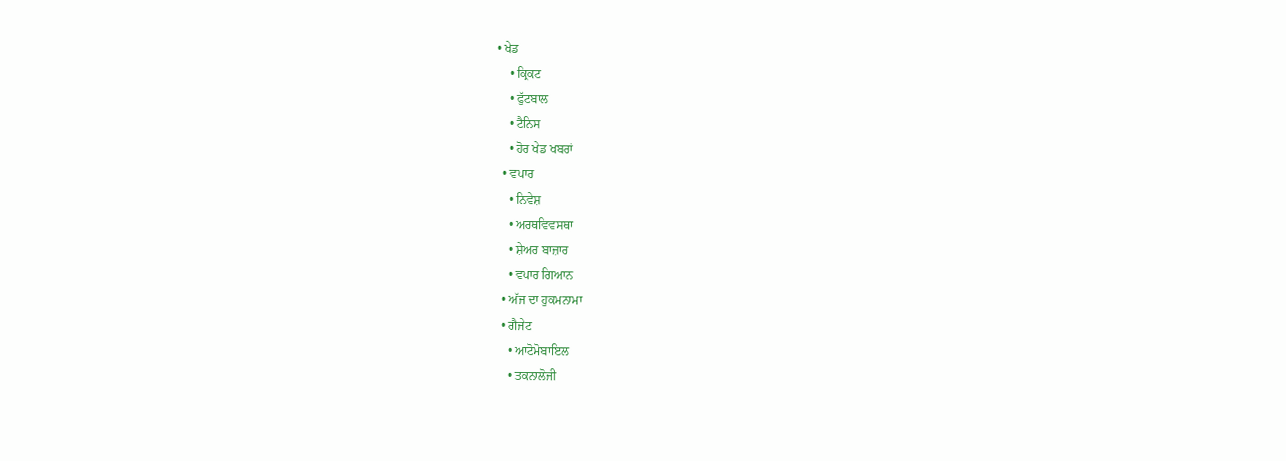• ਖੇਡ
    • ਕ੍ਰਿਕਟ
    • ਫੁੱਟਬਾਲ
    • ਟੈਨਿਸ
    • ਹੋਰ ਖੇਡ ਖਬਰਾਂ
  • ਵਪਾਰ
    • ਨਿਵੇਸ਼
    • ਅਰਥਵਿਵਸਥਾ
    • ਸ਼ੇਅਰ ਬਾਜ਼ਾਰ
    • ਵਪਾਰ ਗਿਆਨ
  • ਅੱਜ ਦਾ ਹੁਕਮਨਾਮਾ
  • ਗੈਜੇਟ
    • ਆਟੋਮੋਬਾਇਲ
    • ਤਕਨਾਲੋਜੀ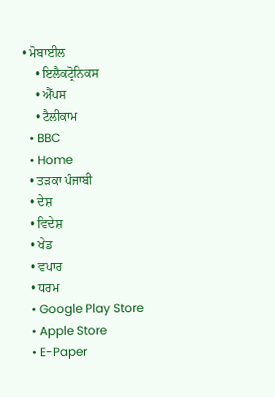• ਮੋਬਾਈਲ
    • ਇਲੈਕਟ੍ਰੋਨਿਕਸ
    • ਐੱਪਸ
    • ਟੈਲੀਕਾਮ
  • BBC
  • Home
  • ਤੜਕਾ ਪੰਜਾਬੀ
  • ਦੇਸ਼
  • ਵਿਦੇਸ਼
  • ਖੇਡ
  • ਵਪਾਰ
  • ਧਰਮ
  • Google Play Store
  • Apple Store
  • E-Paper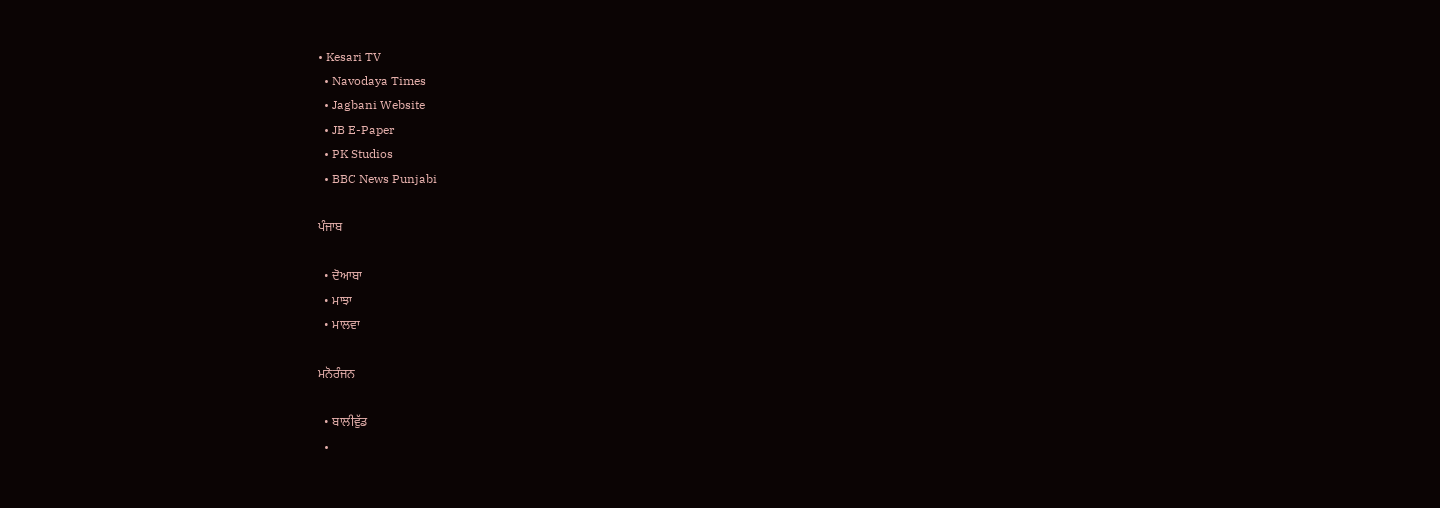• Kesari TV
  • Navodaya Times
  • Jagbani Website
  • JB E-Paper
  • PK Studios
  • BBC News Punjabi

ਪੰਜਾਬ

  • ਦੋਆਬਾ
  • ਮਾਝਾ
  • ਮਾਲਵਾ

ਮਨੋਰੰਜਨ

  • ਬਾਲੀਵੁੱਡ
  •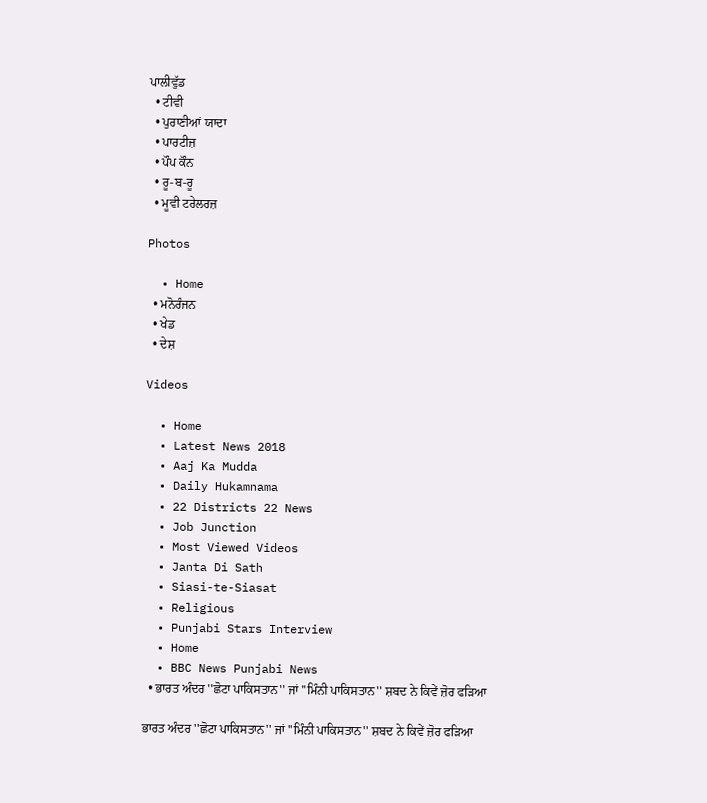ਪਾਲੀਵੁੱਡ
  • ਟੀਵੀ
  • ਪੁਰਾਣੀਆਂ ਯਾਦਾ
  • ਪਾਰਟੀਜ਼
  • ਪੌਪ ਕੌਨ
  • ਰੂ-ਬ-ਰੂ
  • ਮੂਵੀ ਟਰੇਲਰਜ਼

Photos

  • Home
  • ਮਨੋਰੰਜਨ
  • ਖੇਡ
  • ਦੇਸ਼

Videos

  • Home
  • Latest News 2018
  • Aaj Ka Mudda
  • Daily Hukamnama
  • 22 Districts 22 News
  • Job Junction
  • Most Viewed Videos
  • Janta Di Sath
  • Siasi-te-Siasat
  • Religious
  • Punjabi Stars Interview
  • Home
  • BBC News Punjabi News
  • ਭਾਰਤ ਅੰਦਰ ''ਛੋਟਾ ਪਾਕਿਸਤਾਨ'' ਜਾਂ ''ਮਿੰਨੀ ਪਾਕਿਸਤਾਨ'' ਸ਼ਬਦ ਨੇ ਕਿਵੇਂ ਜ਼ੋਰ ਫੜਿਆ

ਭਾਰਤ ਅੰਦਰ ''ਛੋਟਾ ਪਾਕਿਸਤਾਨ'' ਜਾਂ ''ਮਿੰਨੀ ਪਾਕਿਸਤਾਨ'' ਸ਼ਬਦ ਨੇ ਕਿਵੇਂ ਜ਼ੋਰ ਫੜਿਆ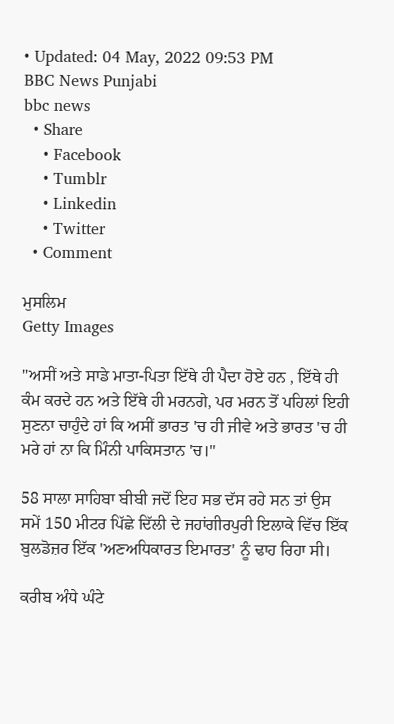• Updated: 04 May, 2022 09:53 PM
BBC News Punjabi
bbc news
  • Share
    • Facebook
    • Tumblr
    • Linkedin
    • Twitter
  • Comment

ਮੁਸਲਿਮ
Getty Images

"ਅਸੀਂ ਅਤੇ ਸਾਡੇ ਮਾਤਾ-ਪਿਤਾ ਇੱਥੇ ਹੀ ਪੈਦਾ ਹੋਏ ਹਨ , ਇੱਥੇ ਹੀ ਕੰਮ ਕਰਦੇ ਹਨ ਅਤੇ ਇੱਥੇ ਹੀ ਮਰਨਗੇ, ਪਰ ਮਰਨ ਤੋਂ ਪਹਿਲਾਂ ਇਹੀ ਸੁਣਨਾ ਚਾਹੁੰਦੇ ਹਾਂ ਕਿ ਅਸੀਂ ਭਾਰਤ 'ਚ ਹੀ ਜੀਵੇ ਅਤੇ ਭਾਰਤ 'ਚ ਹੀ ਮਰੇ ਹਾਂ ਨਾ ਕਿ ਮਿੰਨੀ ਪਾਕਿਸਤਾਨ 'ਚ।"

58 ਸਾਲਾ ਸਾਹਿਬਾ ਬੀਬੀ ਜਦੋਂ ਇਹ ਸਭ ਦੱਸ ਰਹੇ ਸਨ ਤਾਂ ਉਸ ਸਮੇਂ 150 ਮੀਟਰ ਪਿੱਛੇ ਦਿੱਲੀ ਦੇ ਜਹਾਂਗੀਰਪੁਰੀ ਇਲਾਕੇ ਵਿੱਚ ਇੱਕ ਬੁਲਡੋਜ਼ਰ ਇੱਕ 'ਅਣਅਧਿਕਾਰਤ ਇਮਾਰਤ' ਨੂੰ ਢਾਹ ਰਿਹਾ ਸੀ।

ਕਰੀਬ ਅੰਧੇ ਘੰਟੇ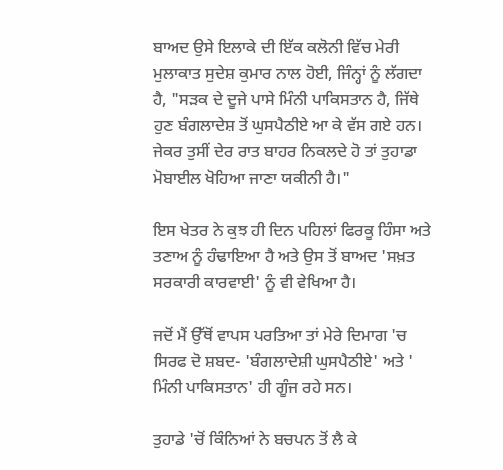ਬਾਅਦ ਉਸੇ ਇਲਾਕੇ ਦੀ ਇੱਕ ਕਲੋਨੀ ਵਿੱਚ ਮੇਰੀ ਮੁਲਾਕਾਤ ਸੁਦੇਸ਼ ਕੁਮਾਰ ਨਾਲ ਹੋਈ, ਜਿੰਨ੍ਹਾਂ ਨੂੰ ਲੱਗਦਾ ਹੈ, "ਸੜਕ ਦੇ ਦੂਜੇ ਪਾਸੇ ਮਿੰਨੀ ਪਾਕਿਸਤਾਨ ਹੈ, ਜਿੱਥੇ ਹੁਣ ਬੰਗਲਾਦੇਸ਼ ਤੋਂ ਘੁਸਪੈਠੀਏ ਆ ਕੇ ਵੱਸ ਗਏ ਹਨ। ਜੇਕਰ ਤੁਸੀਂ ਦੇਰ ਰਾਤ ਬਾਹਰ ਨਿਕਲਦੇ ਹੋ ਤਾਂ ਤੁਹਾਡਾ ਮੋਬਾਈਲ ਖੋਹਿਆ ਜਾਣਾ ਯਕੀਨੀ ਹੈ।"

ਇਸ ਖੇਤਰ ਨੇ ਕੁਝ ਹੀ ਦਿਨ ਪਹਿਲਾਂ ਫਿਰਕੂ ਹਿੰਸਾ ਅਤੇ ਤਣਾਅ ਨੂੰ ਹੰਢਾਇਆ ਹੈ ਅਤੇ ਉਸ ਤੋਂ ਬਾਅਦ 'ਸਖ਼ਤ ਸਰਕਾਰੀ ਕਾਰਵਾਈ' ਨੂੰ ਵੀ ਵੇਖਿਆ ਹੈ।

ਜਦੋਂ ਮੈਂ ਉੱਥੋਂ ਵਾਪਸ ਪਰਤਿਆ ਤਾਂ ਮੇਰੇ ਦਿਮਾਗ 'ਚ ਸਿਰਫ ਦੋ ਸ਼ਬਦ- 'ਬੰਗਲਾਦੇਸ਼ੀ ਘੁਸਪੈਠੀਏ' ਅਤੇ ' ਮਿੰਨੀ ਪਾਕਿਸਤਾਨ' ਹੀ ਗੂੰਜ ਰਹੇ ਸਨ।

ਤੁਹਾਡੇ 'ਚੋਂ ਕਿੰਨਿਆਂ ਨੇ ਬਚਪਨ ਤੋਂ ਲੈ ਕੇ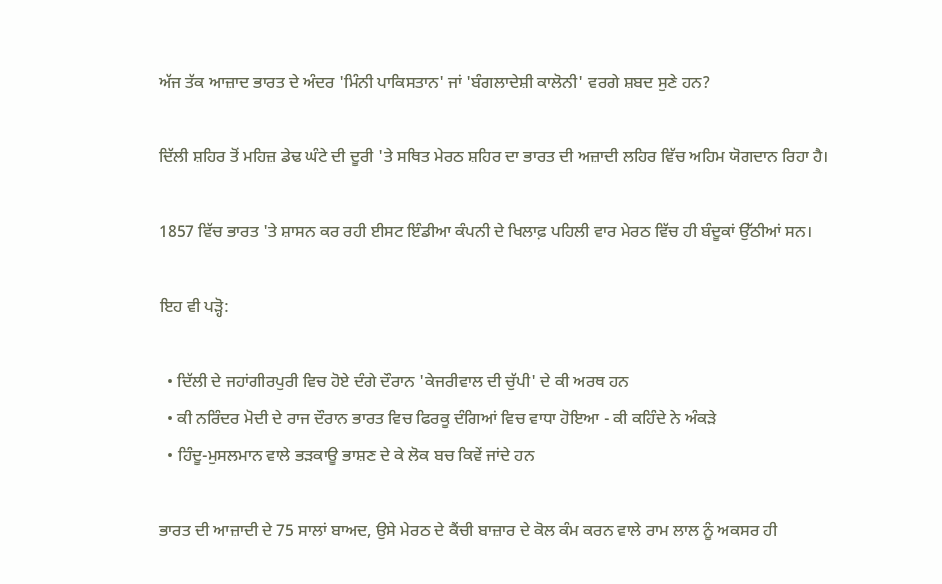ਅੱਜ ਤੱਕ ਆਜ਼ਾਦ ਭਾਰਤ ਦੇ ਅੰਦਰ 'ਮਿੰਨੀ ਪਾਕਿਸਤਾਨ' ਜਾਂ 'ਬੰਗਲਾਦੇਸ਼ੀ ਕਾਲੋਨੀ' ਵਰਗੇ ਸ਼ਬਦ ਸੁਣੇ ਹਨ?

ਦਿੱਲੀ ਸ਼ਹਿਰ ਤੋਂ ਮਹਿਜ਼ ਡੇਢ ਘੰਟੇ ਦੀ ਦੂਰੀ 'ਤੇ ਸਥਿਤ ਮੇਰਠ ਸ਼ਹਿਰ ਦਾ ਭਾਰਤ ਦੀ ਅਜ਼ਾਦੀ ਲਹਿਰ ਵਿੱਚ ਅਹਿਮ ਯੋਗਦਾਨ ਰਿਹਾ ਹੈ।

1857 ਵਿੱਚ ਭਾਰਤ 'ਤੇ ਸ਼ਾਸਨ ਕਰ ਰਹੀ ਈਸਟ ਇੰਡੀਆ ਕੰਪਨੀ ਦੇ ਖਿਲਾਫ਼ ਪਹਿਲੀ ਵਾਰ ਮੇਰਠ ਵਿੱਚ ਹੀ ਬੰਦੂਕਾਂ ਉੱਠੀਆਂ ਸਨ।

ਇਹ ਵੀ ਪੜ੍ਹੋ:

  • ਦਿੱਲੀ ਦੇ ਜਹਾਂਗੀਰਪੁਰੀ ਵਿਚ ਹੋਏ ਦੰਗੇ ਦੌਰਾਨ 'ਕੇਜਰੀਵਾਲ ਦੀ ਚੁੱਪੀ' ਦੇ ਕੀ ਅਰਥ ਹਨ
  • ਕੀ ਨਰਿੰਦਰ ਮੋਦੀ ਦੇ ਰਾਜ ਦੌਰਾਨ ਭਾਰਤ ਵਿਚ ਫਿਰਕੂ ਦੰਗਿਆਂ ਵਿਚ ਵਾਧਾ ਹੋਇਆ - ਕੀ ਕਹਿੰਦੇ ਨੇ ਅੰਕੜੇ
  • ਹਿੰਦੂ-ਮੁਸਲਮਾਨ ਵਾਲੇ ਭੜਕਾਊ ਭਾਸ਼ਣ ਦੇ ਕੇ ਲੋਕ ਬਚ ਕਿਵੇਂ ਜਾਂਦੇ ਹਨ

ਭਾਰਤ ਦੀ ਆਜ਼ਾਦੀ ਦੇ 75 ਸਾਲਾਂ ਬਾਅਦ, ਉਸੇ ਮੇਰਠ ਦੇ ਕੈਂਚੀ ਬਾਜ਼ਾਰ ਦੇ ਕੋਲ ਕੰਮ ਕਰਨ ਵਾਲੇ ਰਾਮ ਲਾਲ ਨੂੰ ਅਕਸਰ ਹੀ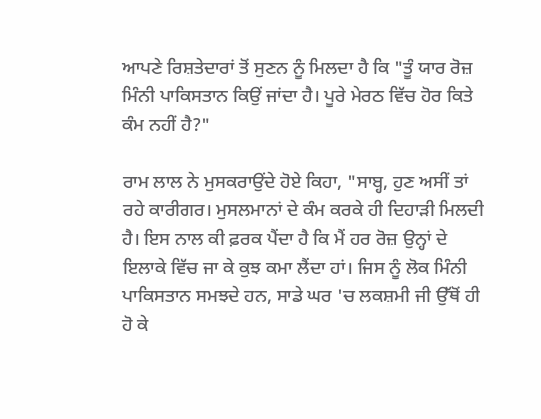ਆਪਣੇ ਰਿਸ਼ਤੇਦਾਰਾਂ ਤੋਂ ਸੁਣਨ ਨੂੰ ਮਿਲਦਾ ਹੈ ਕਿ "ਤੂੰ ਯਾਰ ਰੋਜ਼ ਮਿੰਨੀ ਪਾਕਿਸਤਾਨ ਕਿਉਂ ਜਾਂਦਾ ਹੈ। ਪੂਰੇ ਮੇਰਠ ਵਿੱਚ ਹੋਰ ਕਿਤੇ ਕੰਮ ਨਹੀਂ ਹੈ?"

ਰਾਮ ਲਾਲ ਨੇ ਮੁਸਕਰਾਉਂਦੇ ਹੋਏ ਕਿਹਾ, "ਸਾਬ੍ਹ, ਹੁਣ ਅਸੀਂ ਤਾਂ ਰਹੇ ਕਾਰੀਗਰ। ਮੁਸਲਮਾਨਾਂ ਦੇ ਕੰਮ ਕਰਕੇ ਹੀ ਦਿਹਾੜੀ ਮਿਲਦੀ ਹੈ। ਇਸ ਨਾਲ ਕੀ ਫ਼ਰਕ ਪੈਂਦਾ ਹੈ ਕਿ ਮੈਂ ਹਰ ਰੋਜ਼ ਉਨ੍ਹਾਂ ਦੇ ਇਲਾਕੇ ਵਿੱਚ ਜਾ ਕੇ ਕੁਝ ਕਮਾ ਲੈਂਦਾ ਹਾਂ। ਜਿਸ ਨੂੰ ਲੋਕ ਮਿੰਨੀ ਪਾਕਿਸਤਾਨ ਸਮਝਦੇ ਹਨ, ਸਾਡੇ ਘਰ 'ਚ ਲਕਸ਼ਮੀ ਜੀ ਉੱਥੋਂ ਹੀ ਹੋ ਕੇ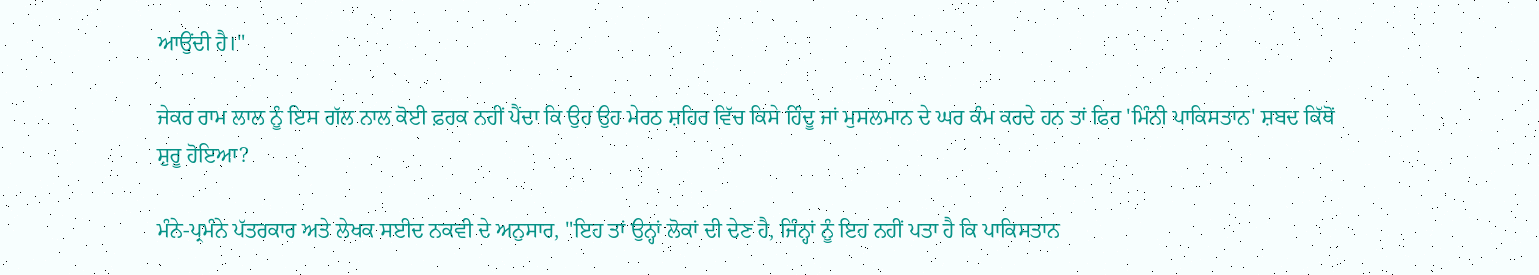ਆਉਂਦੀ ਹੈ।"

ਜੇਕਰ ਰਾਮ ਲਾਲ ਨੂੰ ਇਸ ਗੱਲ ਨਾਲ ਕੋਈ ਫ਼ਰਕ ਨਹੀਂ ਪੈਂਦਾ ਕਿ ਉਹ ਉਹ ਮੇਰਠ ਸ਼ਹਿਰ ਵਿੱਚ ਕਿਸੇ ਹਿੰਦੂ ਜਾਂ ਮੁਸਲਮਾਨ ਦੇ ਘਰ ਕੰਮ ਕਰਦੇ ਹਨ ਤਾਂ ਫਿਰ 'ਮਿੰਨੀ ਪਾਕਿਸਤਾਨ' ਸ਼ਬਦ ਕਿੱਥੋਂ ਸ਼ੁਰੂ ਹੋਇਆ?

ਮੰਨੇ-ਪ੍ਰਮੰਨੇ ਪੱਤਰਕਾਰ ਅਤੇ ਲੇਖਕ ਸਈਦ ਨਕਵੀ ਦੇ ਅਨੁਸਾਰ, "ਇਹ ਤਾਂ ਉਨ੍ਹਾਂ ਲੋਕਾਂ ਦੀ ਦੇਣ ਹੈ, ਜਿੰਨ੍ਹਾਂ ਨੂੰ ਇਹ ਨਹੀਂ ਪਤਾ ਹੈ ਕਿ ਪਾਕਿਸਤਾਨ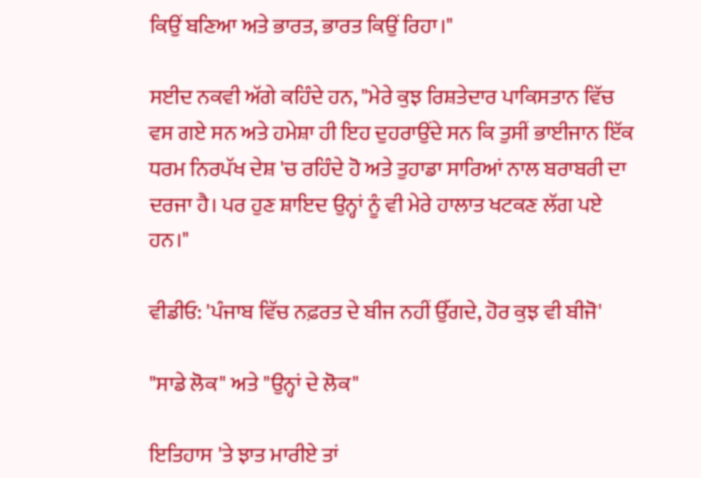ਕਿਉਂ ਬਣਿਆ ਅਤੇ ਭਾਰਤ, ਭਾਰਤ ਕਿਉਂ ਰਿਹਾ।"

ਸਈਦ ਨਕਵੀ ਅੱਗੇ ਕਹਿੰਦੇ ਹਨ, "ਮੇਰੇ ਕੁਝ ਰਿਸ਼ਤੇਦਾਰ ਪਾਕਿਸਤਾਨ ਵਿੱਚ ਵਸ ਗਏ ਸਨ ਅਤੇ ਹਮੇਸ਼ਾ ਹੀ ਇਹ ਦੁਹਰਾਉਂਦੇ ਸਨ ਕਿ ਤੁਸੀਂ ਭਾਈਜਾਨ ਇੱਕ ਧਰਮ ਨਿਰਪੱਖ ਦੇਸ਼ 'ਚ ਰਹਿੰਦੇ ਹੋ ਅਤੇ ਤੁਹਾਡਾ ਸਾਰਿਆਂ ਨਾਲ ਬਰਾਬਰੀ ਦਾ ਦਰਜਾ ਹੈ। ਪਰ ਹੁਣ ਸ਼ਾਇਦ ਉਨ੍ਹਾਂ ਨੂੰ ਵੀ ਮੇਰੇ ਹਾਲਾਤ ਖਟਕਣ ਲੱਗ ਪਏ ਹਨ।"

ਵੀਡੀਓ: 'ਪੰਜਾਬ ਵਿੱਚ ਨਫ਼ਰਤ ਦੇ ਬੀਜ ਨਹੀਂ ਉੱਗਦੇ, ਹੋਰ ਕੁਝ ਵੀ ਬੀਜੋ'

"ਸਾਡੇ ਲੋਕ" ਅਤੇ "ਉਨ੍ਹਾਂ ਦੇ ਲੋਕ"

ਇਤਿਹਾਸ 'ਤੇ ਝਾਤ ਮਾਰੀਏ ਤਾਂ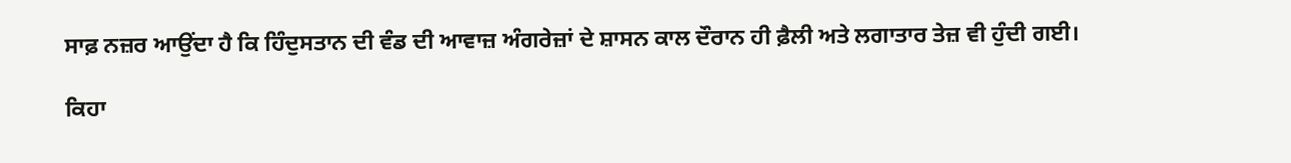ਸਾਫ਼ ਨਜ਼ਰ ਆਉਂਦਾ ਹੈ ਕਿ ਹਿੰਦੁਸਤਾਨ ਦੀ ਵੰਡ ਦੀ ਆਵਾਜ਼ ਅੰਗਰੇਜ਼ਾਂ ਦੇ ਸ਼ਾਸਨ ਕਾਲ ਦੌਰਾਨ ਹੀ ਫ਼ੈਲੀ ਅਤੇ ਲਗਾਤਾਰ ਤੇਜ਼ ਵੀ ਹੁੰਦੀ ਗਈ।

ਕਿਹਾ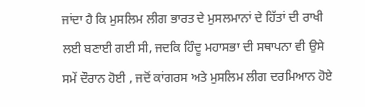ਜਾਂਦਾ ਹੈ ਕਿ ਮੁਸਲਿਮ ਲੀਗ ਭਾਰਤ ਦੇ ਮੁਸਲਮਾਨਾਂ ਦੇ ਹਿੱਤਾਂ ਦੀ ਰਾਖੀ ਲਈ ਬਣਾਈ ਗਈ ਸੀ, ਜਦਕਿ ਹਿੰਦੂ ਮਹਾਸਭਾ ਦੀ ਸਥਾਪਨਾ ਵੀ ਉਸੇ ਸਮੇਂ ਦੌਰਾਨ ਹੋਈ , ਜਦੋਂ ਕਾਂਗਰਸ ਅਤੇ ਮੁਸਲਿਮ ਲੀਗ ਦਰਮਿਆਨ ਹੋਏ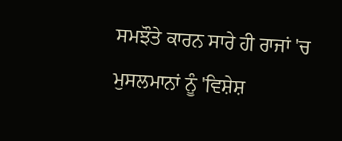ਸਮਝੌਤੇ ਕਾਰਨ ਸਾਰੇ ਹੀ ਰਾਜਾਂ 'ਚ ਮੁਸਲਮਾਨਾਂ ਨੂੰ 'ਵਿਸ਼ੇਸ਼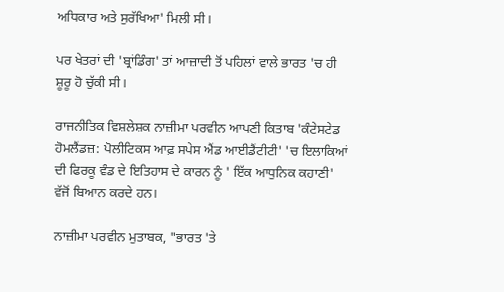ਅਧਿਕਾਰ ਅਤੇ ਸੁਰੱਖਿਆ' ਮਿਲੀ ਸੀ।

ਪਰ ਖੇਤਰਾਂ ਦੀ 'ਬ੍ਰਾਂਡਿੰਗ' ਤਾਂ ਆਜ਼ਾਦੀ ਤੋਂ ਪਹਿਲਾਂ ਵਾਲੇ ਭਾਰਤ 'ਚ ਹੀ ਸ਼ੂਰੂ ਹੋ ਚੁੱਕੀ ਸੀ।

ਰਾਜਨੀਤਿਕ ਵਿਸ਼ਲੇਸ਼ਕ ਨਾਜ਼ੀਮਾ ਪਰਵੀਨ ਆਪਣੀ ਕਿਤਾਬ 'ਕੰਟੇਸਟੇਡ ਹੋਮਲੈਂਡਜ਼: ਪੋਲੀਟਿਕਸ ਆਫ਼ ਸਪੇਸ ਐਂਡ ਆਈਡੈਂਟੀਟੀ' 'ਚ ਇਲਾਕਿਆਂ ਦੀ ਫਿਰਕੂ ਵੰਡ ਦੇ ਇਤਿਹਾਸ ਦੇ ਕਾਰਨ ਨੂੰ ' ਇੱਕ ਆਧੁਨਿਕ ਕਹਾਣੀ' ਵੱਜੋਂ ਬਿਆਨ ਕਰਦੇ ਹਨ।

ਨਾਜ਼ੀਮਾ ਪਰਵੀਨ ਮੁਤਾਬਕ, "ਭਾਰਤ 'ਤੇ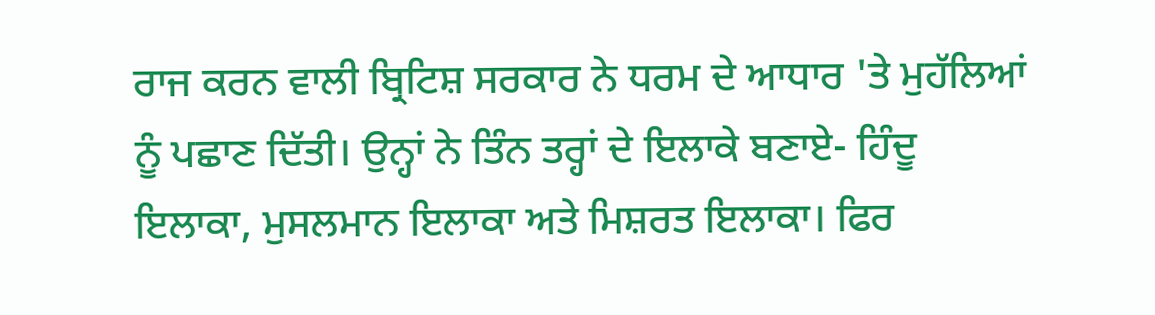ਰਾਜ ਕਰਨ ਵਾਲੀ ਬ੍ਰਿਟਿਸ਼ ਸਰਕਾਰ ਨੇ ਧਰਮ ਦੇ ਆਧਾਰ 'ਤੇ ਮੁਹੱਲਿਆਂ ਨੂੰ ਪਛਾਣ ਦਿੱਤੀ। ਉਨ੍ਹਾਂ ਨੇ ਤਿੰਨ ਤਰ੍ਹਾਂ ਦੇ ਇਲਾਕੇ ਬਣਾਏ- ਹਿੰਦੂ ਇਲਾਕਾ, ਮੁਸਲਮਾਨ ਇਲਾਕਾ ਅਤੇ ਮਿਸ਼ਰਤ ਇਲਾਕਾ। ਫਿਰ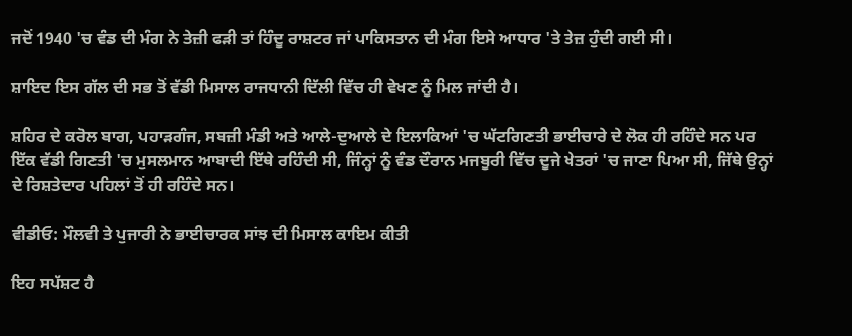ਜਦੋਂ 1940 'ਚ ਵੰਡ ਦੀ ਮੰਗ ਨੇ ਤੇਜ਼ੀ ਫੜੀ ਤਾਂ ਹਿੰਦੂ ਰਾਸ਼ਟਰ ਜਾਂ ਪਾਕਿਸਤਾਨ ਦੀ ਮੰਗ ਇਸੇ ਆਧਾਰ 'ਤੇ ਤੇਜ਼ ਹੁੰਦੀ ਗਈ ਸੀ।

ਸ਼ਾਇਦ ਇਸ ਗੱਲ ਦੀ ਸਭ ਤੋਂ ਵੱਡੀ ਮਿਸਾਲ ਰਾਜਧਾਨੀ ਦਿੱਲੀ ਵਿੱਚ ਹੀ ਵੇਖਣ ਨੂੰ ਮਿਲ ਜਾਂਦੀ ਹੈ।

ਸ਼ਹਿਰ ਦੇ ਕਰੋਲ ਬਾਗ, ਪਹਾੜਗੰਜ, ਸਬਜ਼ੀ ਮੰਡੀ ਅਤੇ ਆਲੇ-ਦੁਆਲੇ ਦੇ ਇਲਾਕਿਆਂ 'ਚ ਘੱਟਗਿਣਤੀ ਭਾਈਚਾਰੇ ਦੇ ਲੋਕ ਹੀ ਰਹਿੰਦੇ ਸਨ ਪਰ ਇੱਕ ਵੱਡੀ ਗਿਣਤੀ 'ਚ ਮੁਸਲਮਾਨ ਆਬਾਦੀ ਇੱਥੇ ਰਹਿੰਦੀ ਸੀ, ਜਿੰਨ੍ਹਾਂ ਨੂੰ ਵੰਡ ਦੌਰਾਨ ਮਜਬੂਰੀ ਵਿੱਚ ਦੂਜੇ ਖੇਤਰਾਂ 'ਚ ਜਾਣਾ ਪਿਆ ਸੀ, ਜਿੱਥੇ ਉਨ੍ਹਾਂ ਦੇ ਰਿਸ਼ਤੇਦਾਰ ਪਹਿਲਾਂ ਤੋਂ ਹੀ ਰਹਿੰਦੇ ਸਨ।

ਵੀਡੀਓ: ਮੌਲਵੀ ਤੇ ਪੁਜਾਰੀ ਨੇ ਭਾਈਚਾਰਕ ਸਾਂਝ ਦੀ ਮਿਸਾਲ ਕਾਇਮ ਕੀਤੀ

ਇਹ ਸਪੱਸ਼ਟ ਹੈ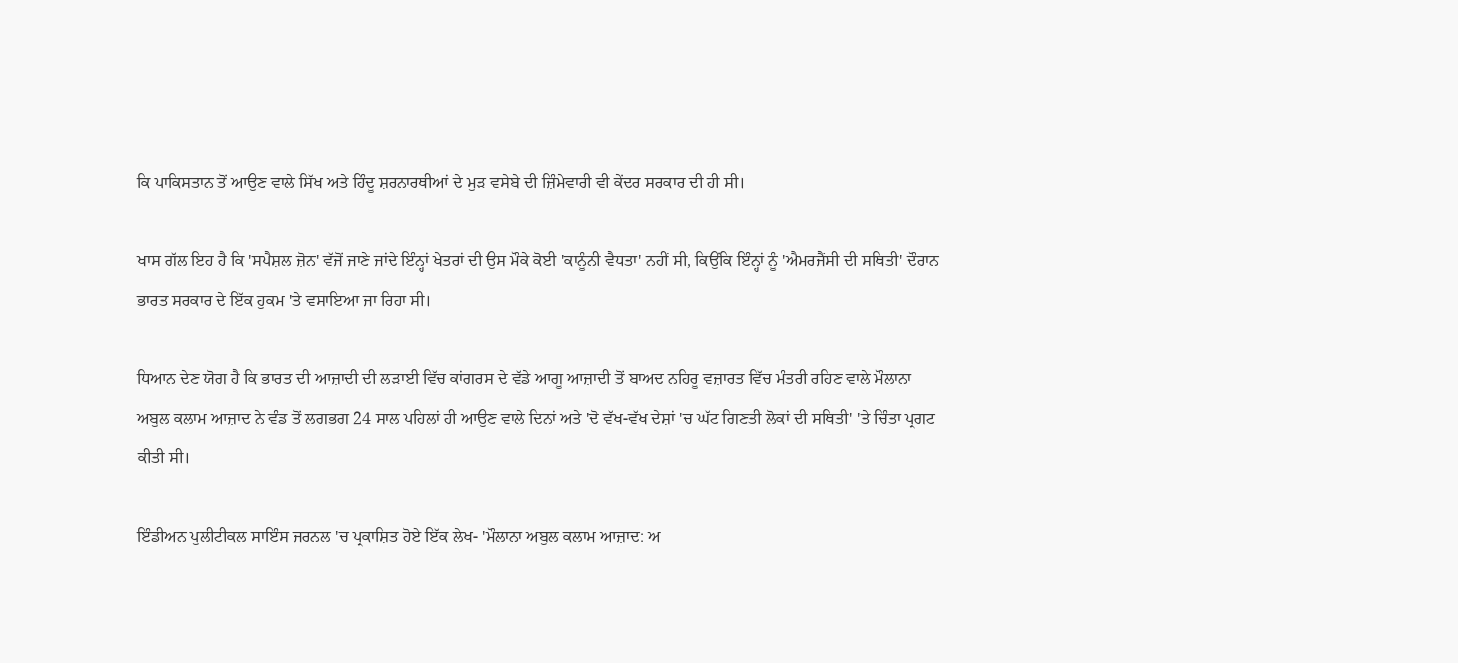ਕਿ ਪਾਕਿਸਤਾਨ ਤੋਂ ਆਉਣ ਵਾਲੇ ਸਿੱਖ ਅਤੇ ਹਿੰਦੂ ਸ਼ਰਨਾਰਥੀਆਂ ਦੇ ਮੁੜ ਵਸੇਬੇ ਦੀ ਜ਼ਿੰਮੇਵਾਰੀ ਵੀ ਕੇਂਦਰ ਸਰਕਾਰ ਦੀ ਹੀ ਸੀ।

ਖਾਸ ਗੱਲ ਇਹ ਹੈ ਕਿ 'ਸਪੈਸ਼ਲ ਜ਼ੋਨ' ਵੱਜੋਂ ਜਾਣੇ ਜਾਂਦੇ ਇੰਨ੍ਹਾਂ ਖੇਤਰਾਂ ਦੀ ਉਸ ਮੌਕੇ ਕੋਈ 'ਕਾਨੂੰਨੀ ਵੈਧਤਾ' ਨਹੀਂ ਸੀ, ਕਿਉਂਕਿ ਇੰਨ੍ਹਾਂ ਨੂੰ 'ਐਮਰਜੈਂਸੀ ਦੀ ਸਥਿਤੀ' ਦੌਰਾਨ ਭਾਰਤ ਸਰਕਾਰ ਦੇ ਇੱਕ ਹੁਕਮ 'ਤੇ ਵਸਾਇਆ ਜਾ ਰਿਹਾ ਸੀ।

ਧਿਆਨ ਦੇਣ ਯੋਗ ਹੈ ਕਿ ਭਾਰਤ ਦੀ ਆਜ਼ਾਦੀ ਦੀ ਲੜਾਈ ਵਿੱਚ ਕਾਂਗਰਸ ਦੇ ਵੱਡੇ ਆਗੂ ਆਜ਼ਾਦੀ ਤੋਂ ਬਾਅਦ ਨਹਿਰੂ ਵਜ਼ਾਰਤ ਵਿੱਚ ਮੰਤਰੀ ਰਹਿਣ ਵਾਲੇ ਮੌਲਾਨਾ ਅਬੁਲ ਕਲਾਮ ਆਜ਼ਾਦ ਨੇ ਵੰਡ ਤੋਂ ਲਗਭਗ 24 ਸਾਲ ਪਹਿਲਾਂ ਹੀ ਆਉਣ ਵਾਲੇ ਦਿਨਾਂ ਅਤੇ 'ਦੋ ਵੱਖ-ਵੱਖ ਦੇਸ਼ਾਂ 'ਚ ਘੱਟ ਗਿਣਤੀ ਲੋਕਾਂ ਦੀ ਸਥਿਤੀ' 'ਤੇ ਚਿੰਤਾ ਪ੍ਰਗਟ ਕੀਤੀ ਸੀ।

ਇੰਡੀਅਨ ਪੁਲੀਟੀਕਲ ਸਾਇੰਸ ਜਰਨਲ 'ਚ ਪ੍ਰਕਾਸ਼ਿਤ ਹੋਏ ਇੱਕ ਲੇਖ- 'ਮੌਲਾਨਾ ਅਬੁਲ ਕਲਾਮ ਆਜ਼ਾਦ: ਅ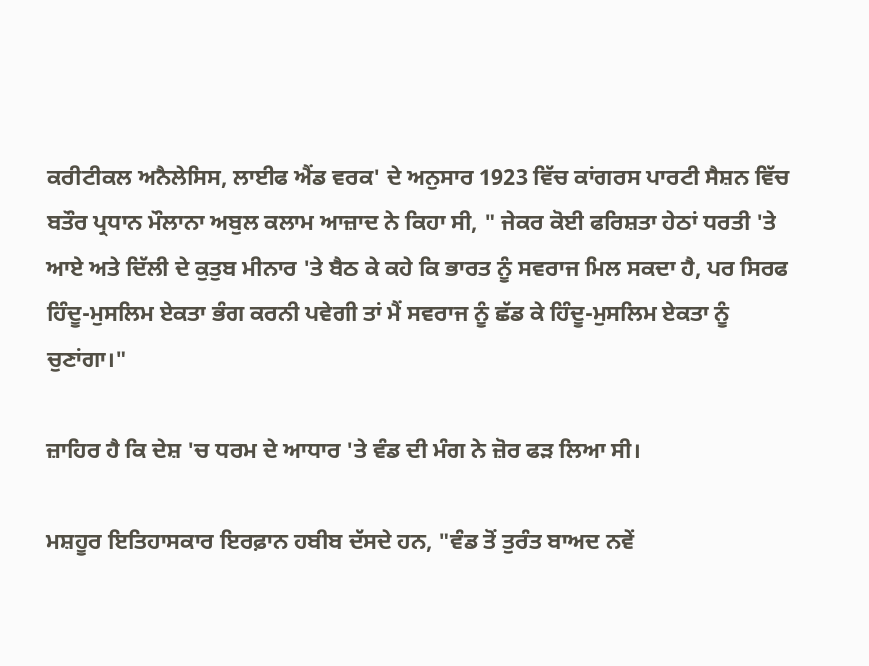ਕਰੀਟੀਕਲ ਅਨੈਲੇਸਿਸ, ਲਾਈਫ ਐਂਡ ਵਰਕ' ਦੇ ਅਨੁਸਾਰ 1923 ਵਿੱਚ ਕਾਂਗਰਸ ਪਾਰਟੀ ਸੈਸ਼ਨ ਵਿੱਚ ਬਤੌਰ ਪ੍ਰਧਾਨ ਮੌਲਾਨਾ ਅਬੁਲ ਕਲਾਮ ਆਜ਼ਾਦ ਨੇ ਕਿਹਾ ਸੀ, " ਜੇਕਰ ਕੋਈ ਫਰਿਸ਼ਤਾ ਹੇਠਾਂ ਧਰਤੀ 'ਤੇ ਆਏ ਅਤੇ ਦਿੱਲੀ ਦੇ ਕੁਤੁਬ ਮੀਨਾਰ 'ਤੇ ਬੈਠ ਕੇ ਕਹੇ ਕਿ ਭਾਰਤ ਨੂੰ ਸਵਰਾਜ ਮਿਲ ਸਕਦਾ ਹੈ, ਪਰ ਸਿਰਫ ਹਿੰਦੂ-ਮੁਸਲਿਮ ਏਕਤਾ ਭੰਗ ਕਰਨੀ ਪਵੇਗੀ ਤਾਂ ਮੈਂ ਸਵਰਾਜ ਨੂੰ ਛੱਡ ਕੇ ਹਿੰਦੂ-ਮੁਸਲਿਮ ਏਕਤਾ ਨੂੰ ਚੁਣਾਂਗਾ।"

ਜ਼ਾਹਿਰ ਹੈ ਕਿ ਦੇਸ਼ 'ਚ ਧਰਮ ਦੇ ਆਧਾਰ 'ਤੇ ਵੰਡ ਦੀ ਮੰਗ ਨੇ ਜ਼ੋਰ ਫੜ ਲਿਆ ਸੀ।

ਮਸ਼ਹੂਰ ਇਤਿਹਾਸਕਾਰ ਇਰਫ਼ਾਨ ਹਬੀਬ ਦੱਸਦੇ ਹਨ, "ਵੰਡ ਤੋਂ ਤੁਰੰਤ ਬਾਅਦ ਨਵੇਂ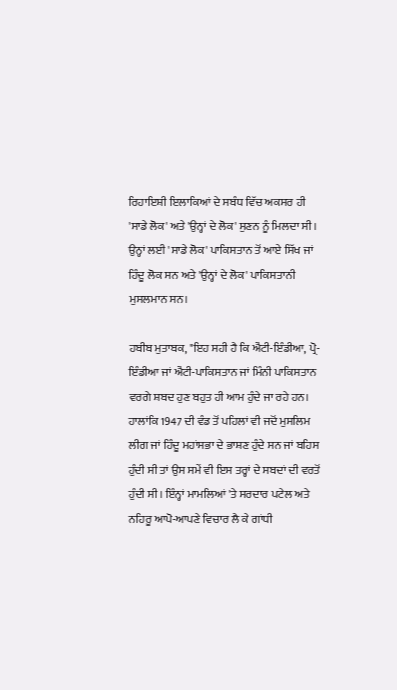ਰਿਹਾਇਸ਼ੀ ਇਲਾਕਿਆਂ ਦੇ ਸਬੰਧ ਵਿੱਚ ਅਕਸਰ ਹੀ 'ਸਾਡੇ ਲੋਕ' ਅਤੇ 'ਉਨ੍ਹਾਂ ਦੇ ਲੋਕ' ਸੁਣਨ ਨੂੰ ਮਿਲਦਾ ਸੀ। ਉਨ੍ਹਾਂ ਲਈ 'ਸਾਡੇ ਲੋਕ' ਪਾਕਿਸਤਾਨ ਤੋਂ ਆਏ ਸਿੱਖ ਜਾਂ ਹਿੰਦੂ ਲੋਕ ਸਨ ਅਤੇ 'ਉਨ੍ਹਾਂ ਦੇ ਲੋਕ' ਪਾਕਿਸਤਾਨੀ ਮੁਸਲਮਾਨ ਸਨ।

ਹਬੀਬ ਮੁਤਾਬਕ, "ਇਹ ਸਹੀ ਹੈ ਕਿ ਐਂਟੀ-ਇੰਡੀਆ, ਪ੍ਰੋ-ਇੰਡੀਆ ਜਾਂ ਐਂਟੀ-ਪਾਕਿਸਤਾਨ ਜਾਂ ਮਿੰਨੀ ਪਾਕਿਸਤਾਨ ਵਰਗੇ ਸ਼ਬਦ ਹੁਣ ਬਹੁਤ ਹੀ ਆਮ ਹੁੰਦੇ ਜਾ ਰਹੇ ਹਨ। ਹਾਲਾਂਕਿ 1947 ਦੀ ਵੰਡ ਤੋਂ ਪਹਿਲਾਂ ਵੀ ਜਦੋਂ ਮੁਸਲਿਮ ਲੀਗ ਜਾਂ ਹਿੰਦੂ ਮਹਾਂਸਭਾ ਦੇ ਭਾਸ਼ਣ ਹੁੰਦੇ ਸਨ ਜਾਂ ਬਹਿਸ ਹੁੰਦੀ ਸੀ ਤਾਂ ਉਸ ਸਮੇਂ ਵੀ ਇਸ ਤਰ੍ਹਾਂ ਦੇ ਸਬਦਾਂ ਦੀ ਵਰਤੋਂ ਹੁੰਦੀ ਸੀ। ਇੰਨ੍ਹਾਂ ਮਾਮਲਿਆਂ 'ਤੇ ਸਰਦਾਰ ਪਟੇਲ ਅਤੇ ਨਹਿਰੂ ਆਪੋ-ਆਪਣੇ ਵਿਚਾਰ ਲੈ ਕੇ ਗਾਂਧੀ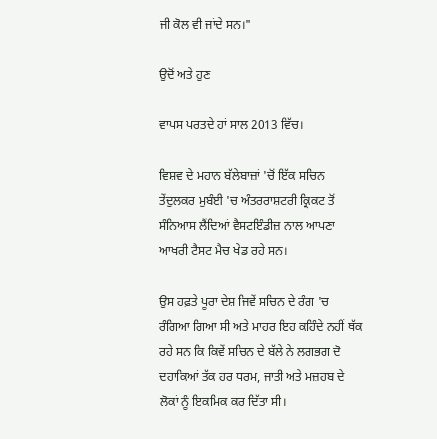ਜੀ ਕੋਲ ਵੀ ਜਾਂਦੇ ਸਨ।"

ਉਦੋਂ ਅਤੇ ਹੁਣ

ਵਾਪਸ ਪਰਤਦੇ ਹਾਂ ਸਾਲ 2013 ਵਿੱਚ।

ਵਿਸ਼ਵ ਦੇ ਮਹਾਨ ਬੱਲੇਬਾਜ਼ਾਂ 'ਚੋਂ ਇੱਕ ਸਚਿਨ ਤੇਂਦੁਲਕਰ ਮੁਬੰਈ 'ਚ ਅੰਤਰਰਾਸ਼ਟਰੀ ਕ੍ਰਿਕਟ ਤੋਂ ਸੰਨਿਆਸ ਲੈਂਦਿਆਂ ਵੈਸਟਇੰਡੀਜ਼ ਨਾਲ ਆਪਣਾ ਆਖਰੀ ਟੈਸਟ ਮੈਚ ਖੇਡ ਰਹੇ ਸਨ।

ਉਸ ਹਫ਼ਤੇ ਪੂਰਾ ਦੇਸ਼ ਜਿਵੇਂ ਸਚਿਨ ਦੇ ਰੰਗ 'ਚ ਰੰਗਿਆ ਗਿਆ ਸੀ ਅਤੇ ਮਾਹਰ ਇਹ ਕਹਿੰਦੇ ਨਹੀਂ ਥੱਕ ਰਹੇ ਸਨ ਕਿ ਕਿਵੇਂ ਸਚਿਨ ਦੇ ਬੱਲੇ ਨੇ ਲਗਭਗ ਦੋ ਦਹਾਕਿਆਂ ਤੱਕ ਹਰ ਧਰਮ, ਜਾਤੀ ਅਤੇ ਮਜ਼ਹਬ ਦੇ ਲੋਕਾਂ ਨੂੰ ਇਕਮਿਕ ਕਰ ਦਿੱਤਾ ਸੀ।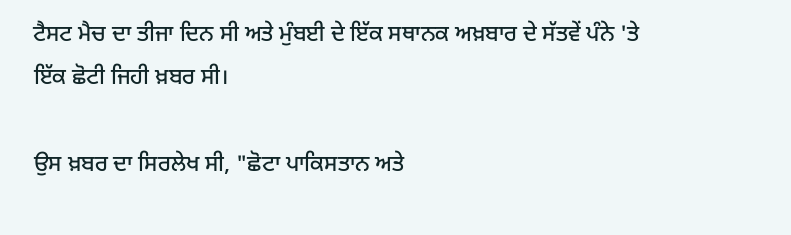ਟੈਸਟ ਮੈਚ ਦਾ ਤੀਜਾ ਦਿਨ ਸੀ ਅਤੇ ਮੁੰਬਈ ਦੇ ਇੱਕ ਸਥਾਨਕ ਅਖ਼ਬਾਰ ਦੇ ਸੱਤਵੇਂ ਪੰਨੇ 'ਤੇ ਇੱਕ ਛੋਟੀ ਜਿਹੀ ਖ਼ਬਰ ਸੀ।

ਉਸ ਖ਼ਬਰ ਦਾ ਸਿਰਲੇਖ ਸੀ, "ਛੋਟਾ ਪਾਕਿਸਤਾਨ ਅਤੇ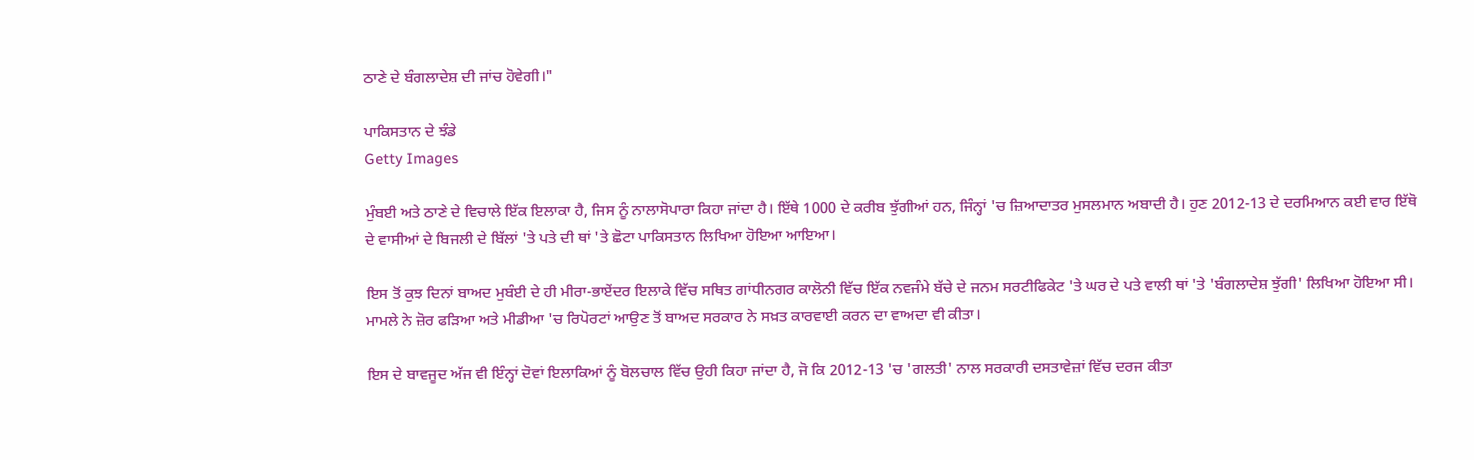ਠਾਣੇ ਦੇ ਬੰਗਲਾਦੇਸ਼ ਦੀ ਜਾਂਚ ਹੋਵੇਗੀ।"

ਪਾਕਿਸਤਾਨ ਦੇ ਝੰਡੇ
Getty Images

ਮੁੰਬਈ ਅਤੇ ਠਾਣੇ ਦੇ ਵਿਚਾਲੇ ਇੱਕ ਇਲਾਕਾ ਹੈ, ਜਿਸ ਨੂੰ ਨਾਲਾਸੋਪਾਰਾ ਕਿਹਾ ਜਾਂਦਾ ਹੈ। ਇੱਥੇ 1000 ਦੇ ਕਰੀਬ ਝੁੱਗੀਆਂ ਹਨ, ਜਿੰਨ੍ਹਾਂ 'ਚ ਜ਼ਿਆਦਾਤਰ ਮੁਸਲਮਾਨ ਅਬਾਦੀ ਹੈ। ਹੁਣ 2012-13 ਦੇ ਦਰਮਿਆਨ ਕਈ ਵਾਰ ਇੱਥੋ ਦੇ ਵਾਸੀਆਂ ਦੇ ਬਿਜਲੀ ਦੇ ਬਿੱਲਾਂ 'ਤੇ ਪਤੇ ਦੀ ਥਾਂ 'ਤੇ ਛੋਟਾ ਪਾਕਿਸਤਾਨ ਲਿਖਿਆ ਹੋਇਆ ਆਇਆ।

ਇਸ ਤੋਂ ਕੁਝ ਦਿਨਾਂ ਬਾਅਦ ਮੁਬੰਈ ਦੇ ਹੀ ਮੀਰਾ-ਭਾਏਂਦਰ ਇਲਾਕੇ ਵਿੱਚ ਸਥਿਤ ਗਾਂਧੀਨਗਰ ਕਾਲੋਨੀ ਵਿੱਚ ਇੱਕ ਨਵਜੰਮੇ ਬੱਚੇ ਦੇ ਜਨਮ ਸਰਟੀਫਿਕੇਟ 'ਤੇ ਘਰ ਦੇ ਪਤੇ ਵਾਲੀ ਥਾਂ 'ਤੇ 'ਬੰਗਲਾਦੇਸ਼ ਝੁੱਗੀ' ਲਿਖਿਆ ਹੋਇਆ ਸੀ। ਮਾਮਲੇ ਨੇ ਜ਼ੋਰ ਫੜਿਆ ਅਤੇ ਮੀਡੀਆ 'ਚ ਰਿਪੋਰਟਾਂ ਆਉਣ ਤੋਂ ਬਾਅਦ ਸਰਕਾਰ ਨੇ ਸਖ਼ਤ ਕਾਰਵਾਈ ਕਰਨ ਦਾ ਵਾਅਦਾ ਵੀ ਕੀਤਾ।

ਇਸ ਦੇ ਬਾਵਜੂਦ ਅੱਜ ਵੀ ਇੰਨ੍ਹਾਂ ਦੋਵਾਂ ਇਲਾਕਿਆਂ ਨੂੰ ਬੋਲਚਾਲ ਵਿੱਚ ਉਹੀ ਕਿਹਾ ਜਾਂਦਾ ਹੈ, ਜੋ ਕਿ 2012-13 'ਚ 'ਗਲਤੀ' ਨਾਲ ਸਰਕਾਰੀ ਦਸਤਾਵੇਜ਼ਾਂ ਵਿੱਚ ਦਰਜ ਕੀਤਾ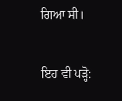ਗਿਆ ਸੀ।

ਇਹ ਵੀ ਪੜ੍ਹੋ: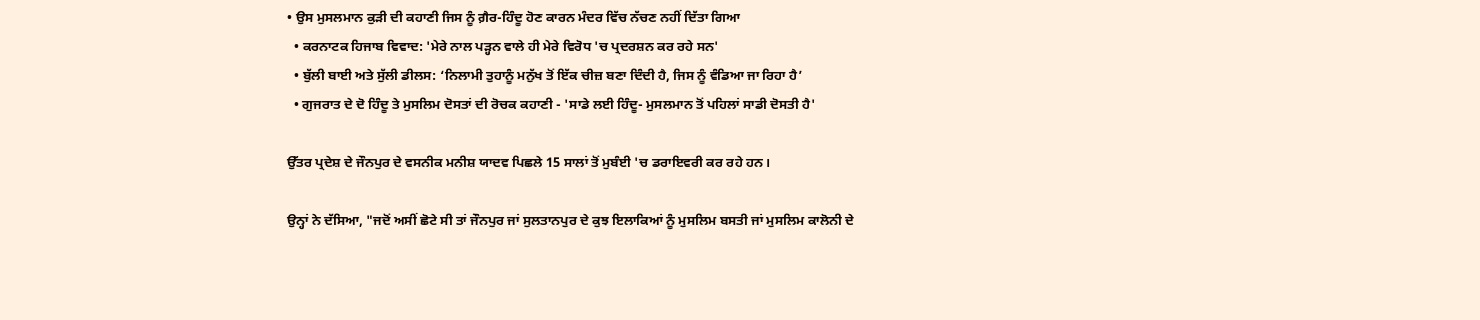• ਉਸ ਮੁਸਲਮਾਨ ਕੁੜੀ ਦੀ ਕਹਾਣੀ ਜਿਸ ਨੂੰ ਗ਼ੈਰ-ਹਿੰਦੂ ਹੋਣ ਕਾਰਨ ਮੰਦਰ ਵਿੱਚ ਨੱਚਣ ਨਹੀਂ ਦਿੱਤਾ ਗਿਆ
  • ਕਰਨਾਟਕ ਹਿਜਾਬ ਵਿਵਾਦ: 'ਮੇਰੇ ਨਾਲ ਪੜ੍ਹਨ ਵਾਲੇ ਹੀ ਮੇਰੇ ਵਿਰੋਧ 'ਚ ਪ੍ਰਦਰਸ਼ਨ ਕਰ ਰਹੇ ਸਨ'
  • ਬੁੱਲੀ ਬਾਈ ਅਤੇ ਸੁੱਲੀ ਡੀਲਸ: ‘ਨਿਲਾਮੀ ਤੁਹਾਨੂੰ ਮਨੁੱਖ ਤੋਂ ਇੱਕ ਚੀਜ਼ ਬਣਾ ਦਿੰਦੀ ਹੈ, ਜਿਸ ਨੂੰ ਵੰਡਿਆ ਜਾ ਰਿਹਾ ਹੈ’
  • ਗੁਜਰਾਤ ਦੇ ਦੋ ਹਿੰਦੂ ਤੇ ਮੁਸਲਿਮ ਦੋਸਤਾਂ ਦੀ ਰੋਚਕ ਕਹਾਣੀ - 'ਸਾਡੇ ਲਈ ਹਿੰਦੂ- ਮੁਸਲਮਾਨ ਤੋਂ ਪਹਿਲਾਂ ਸਾਡੀ ਦੋਸਤੀ ਹੈ'

ਉੱਤਰ ਪ੍ਰਦੇਸ਼ ਦੇ ਜੌਨਪੁਰ ਦੇ ਵਸਨੀਕ ਮਨੀਸ਼ ਯਾਦਵ ਪਿਛਲੇ 15 ਸਾਲਾਂ ਤੋਂ ਮੁਬੰਈ 'ਚ ਡਰਾਇਵਰੀ ਕਰ ਰਹੇ ਹਨ।

ਉਨ੍ਹਾਂ ਨੇ ਦੱਸਿਆ, "ਜਦੋਂ ਅਸੀਂ ਛੋਟੇ ਸੀ ਤਾਂ ਜੌਨਪੁਰ ਜਾਂ ਸੁਲਤਾਨਪੁਰ ਦੇ ਕੁਝ ਇਲਾਕਿਆਂ ਨੂੰ ਮੁਸਲਿਮ ਬਸਤੀ ਜਾਂ ਮੁਸਲਿਮ ਕਾਲੋਨੀ ਦੇ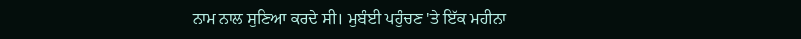ਨਾਮ ਨਾਲ ਸੁਣਿਆ ਕਰਦੇ ਸੀ। ਮੁਬੰਈ ਪਹੁੰਚਣ 'ਤੇ ਇੱਕ ਮਹੀਨਾ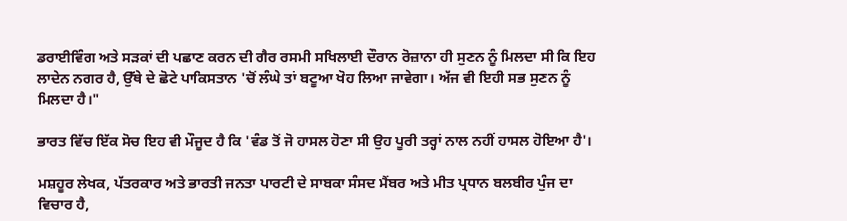ਡਰਾਈਵਿੰਗ ਅਤੇ ਸੜਕਾਂ ਦੀ ਪਛਾਣ ਕਰਨ ਦੀ ਗੈਰ ਰਸਮੀ ਸਖਿਲਾਈ ਦੌਰਾਨ ਰੋਜ਼ਾਨਾ ਹੀ ਸੁਣਨ ਨੂੰ ਮਿਲਦਾ ਸੀ ਕਿ ਇਹ ਲਾਦੇਨ ਨਗਰ ਹੈ, ਉੱਥੇ ਦੇ ਛੋਟੇ ਪਾਕਿਸਤਾਨ 'ਚੋਂ ਲੰਘੇ ਤਾਂ ਬਟੂਆ ਖੋਹ ਲਿਆ ਜਾਵੇਗਾ। ਅੱਜ ਵੀ ਇਹੀ ਸਭ ਸੁਣਨ ਨੂੰ ਮਿਲਦਾ ਹੈ।"

ਭਾਰਤ ਵਿੱਚ ਇੱਕ ਸੋਚ ਇਹ ਵੀ ਮੌਜੂਦ ਹੈ ਕਿ 'ਵੰਡ ਤੋਂ ਜੋ ਹਾਸਲ ਹੋਣਾ ਸੀ ਉਹ ਪੂਰੀ ਤਰ੍ਹਾਂ ਨਾਲ ਨਹੀਂ ਹਾਸਲ ਹੋਇਆ ਹੈ'।

ਮਸ਼ਹੂਰ ਲੇਖਕ, ਪੱਤਰਕਾਰ ਅਤੇ ਭਾਰਤੀ ਜਨਤਾ ਪਾਰਟੀ ਦੇ ਸਾਬਕਾ ਸੰਸਦ ਮੈਂਬਰ ਅਤੇ ਮੀਤ ਪ੍ਰਧਾਨ ਬਲਬੀਰ ਪੁੰਜ ਦਾ ਵਿਚਾਰ ਹੈ,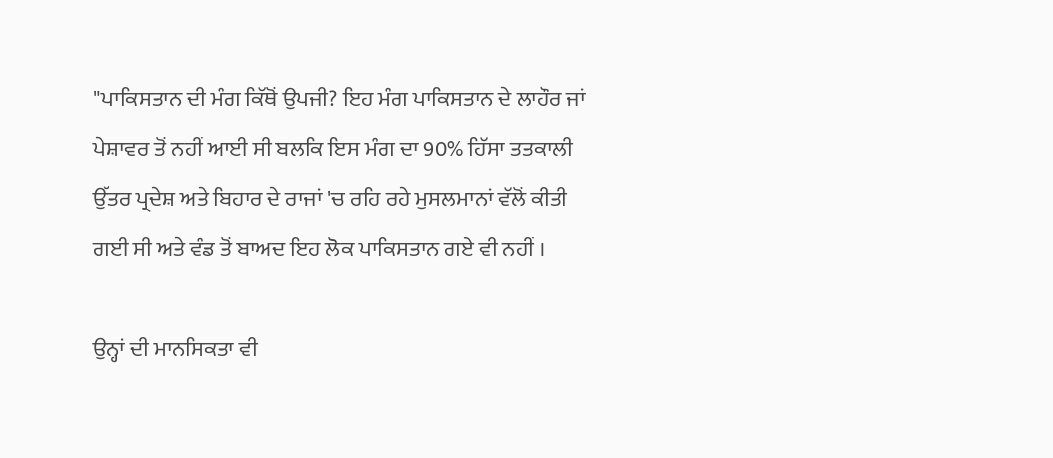"ਪਾਕਿਸਤਾਨ ਦੀ ਮੰਗ ਕਿੱਥੋਂ ਉਪਜੀ? ਇਹ ਮੰਗ ਪਾਕਿਸਤਾਨ ਦੇ ਲਾਹੌਰ ਜਾਂ ਪੇਸ਼ਾਵਰ ਤੋਂ ਨਹੀਂ ਆਈ ਸੀ ਬਲਕਿ ਇਸ ਮੰਗ ਦਾ 90% ਹਿੱਸਾ ਤਤਕਾਲੀ ਉੱਤਰ ਪ੍ਰਦੇਸ਼ ਅਤੇ ਬਿਹਾਰ ਦੇ ਰਾਜਾਂ 'ਚ ਰਹਿ ਰਹੇ ਮੁਸਲਮਾਨਾਂ ਵੱਲੋਂ ਕੀਤੀ ਗਈ ਸੀ ਅਤੇ ਵੰਡ ਤੋਂ ਬਾਅਦ ਇਹ ਲੋਕ ਪਾਕਿਸਤਾਨ ਗਏ ਵੀ ਨਹੀਂ ।

ਉਨ੍ਹਾਂ ਦੀ ਮਾਨਸਿਕਤਾ ਵੀ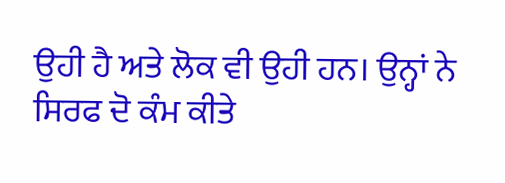ਉਹੀ ਹੈ ਅਤੇ ਲੋਕ ਵੀ ਉਹੀ ਹਨ। ਉਨ੍ਹਾਂ ਨੇ ਸਿਰਫ ਦੋ ਕੰਮ ਕੀਤੇ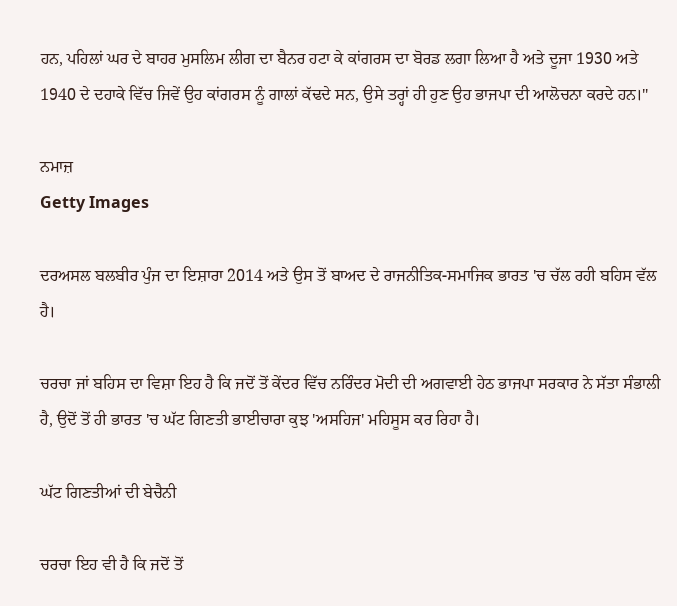ਹਨ, ਪਹਿਲਾਂ ਘਰ ਦੇ ਬਾਹਰ ਮੁਸਲਿਮ ਲੀਗ ਦਾ ਬੈਨਰ ਹਟਾ ਕੇ ਕਾਂਗਰਸ ਦਾ ਬੋਰਡ ਲਗਾ ਲਿਆ ਹੈ ਅਤੇ ਦੂਜਾ 1930 ਅਤੇ 1940 ਦੇ ਦਹਾਕੇ ਵਿੱਚ ਜਿਵੇਂ ਉਹ ਕਾਂਗਰਸ ਨੂੰ ਗਾਲਾਂ ਕੱਢਦੇ ਸਨ, ਉਸੇ ਤਰ੍ਹਾਂ ਹੀ ਹੁਣ ਉਹ ਭਾਜਪਾ ਦੀ ਆਲੋਚਨਾ ਕਰਦੇ ਹਨ।"

ਨਮਾਜ਼
Getty Images

ਦਰਅਸਲ ਬਲਬੀਰ ਪੁੰਜ ਦਾ ਇਸ਼ਾਰਾ 2014 ਅਤੇ ਉਸ ਤੋਂ ਬਾਅਦ ਦੇ ਰਾਜਨੀਤਿਕ-ਸਮਾਜਿਕ ਭਾਰਤ 'ਚ ਚੱਲ ਰਹੀ ਬਹਿਸ ਵੱਲ ਹੈ।

ਚਰਚਾ ਜਾਂ ਬਹਿਸ ਦਾ ਵਿਸ਼ਾ ਇਹ ਹੈ ਕਿ ਜਦੋਂ ਤੋਂ ਕੇਂਦਰ ਵਿੱਚ ਨਰਿੰਦਰ ਮੋਦੀ ਦੀ ਅਗਵਾਈ ਹੇਠ ਭਾਜਪਾ ਸਰਕਾਰ ਨੇ ਸੱਤਾ ਸੰਭਾਲੀ ਹੈ, ਉਦੋਂ ਤੋਂ ਹੀ ਭਾਰਤ 'ਚ ਘੱਟ ਗਿਣਤੀ ਭਾਈਚਾਰਾ ਕੁਝ 'ਅਸਹਿਜ' ਮਹਿਸੂਸ ਕਰ ਰਿਹਾ ਹੈ।

ਘੱਟ ਗਿਣਤੀਆਂ ਦੀ ਬੇਚੈਨੀ

ਚਰਚਾ ਇਹ ਵੀ ਹੈ ਕਿ ਜਦੋਂ ਤੋਂ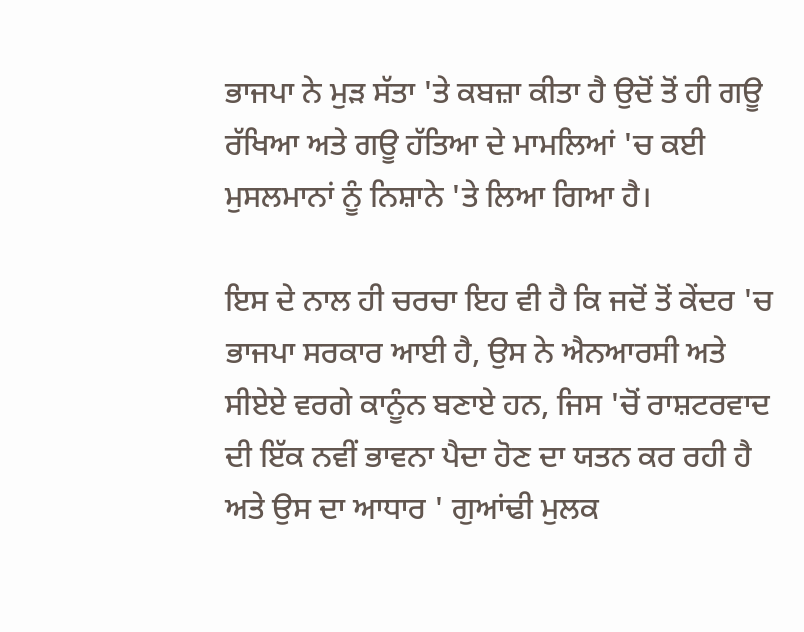ਭਾਜਪਾ ਨੇ ਮੁੜ ਸੱਤਾ 'ਤੇ ਕਬਜ਼ਾ ਕੀਤਾ ਹੈ ਉਦੋਂ ਤੋਂ ਹੀ ਗਊ ਰੱਖਿਆ ਅਤੇ ਗਊ ਹੱਤਿਆ ਦੇ ਮਾਮਲਿਆਂ 'ਚ ਕਈ ਮੁਸਲਮਾਨਾਂ ਨੂੰ ਨਿਸ਼ਾਨੇ 'ਤੇ ਲਿਆ ਗਿਆ ਹੈ।

ਇਸ ਦੇ ਨਾਲ ਹੀ ਚਰਚਾ ਇਹ ਵੀ ਹੈ ਕਿ ਜਦੋਂ ਤੋਂ ਕੇਂਦਰ 'ਚ ਭਾਜਪਾ ਸਰਕਾਰ ਆਈ ਹੈ, ਉਸ ਨੇ ਐਨਆਰਸੀ ਅਤੇ ਸੀਏਏ ਵਰਗੇ ਕਾਨੂੰਨ ਬਣਾਏ ਹਨ, ਜਿਸ 'ਚੋਂ ਰਾਸ਼ਟਰਵਾਦ ਦੀ ਇੱਕ ਨਵੀਂ ਭਾਵਨਾ ਪੈਦਾ ਹੋਣ ਦਾ ਯਤਨ ਕਰ ਰਹੀ ਹੈ ਅਤੇ ਉਸ ਦਾ ਆਧਾਰ ' ਗੁਆਂਢੀ ਮੁਲਕ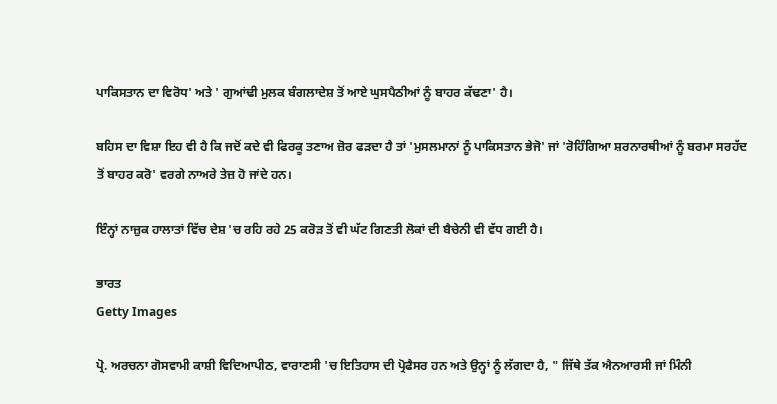ਪਾਕਿਸਤਾਨ ਦਾ ਵਿਰੋਧ' ਅਤੇ ' ਗੁਆਂਢੀ ਮੁਲਕ ਬੰਗਲਾਦੇਸ਼ ਤੋਂ ਆਏ ਘੁਸਪੈਠੀਆਂ ਨੂੰ ਬਾਹਰ ਕੱਢਣਾ' ਹੈ।

ਬਹਿਸ ਦਾ ਵਿਸ਼ਾ ਇਹ ਵੀ ਹੈ ਕਿ ਜਦੋਂ ਕਦੇ ਵੀ ਫਿਰਕੂ ਤਣਾਅ ਜ਼ੋਰ ਫੜਦਾ ਹੈ ਤਾਂ 'ਮੁਸਲਮਾਨਾਂ ਨੂੰ ਪਾਕਿਸਤਾਨ ਭੇਜੋ' ਜਾਂ 'ਰੋਹਿੰਗਿਆ ਸ਼ਰਨਾਰਥੀਆਂ ਨੂੰ ਬਰਮਾ ਸਰਹੱਦ ਤੋਂ ਬਾਹਰ ਕਰੋ' ਵਰਗੇ ਨਾਅਰੇ ਤੇਜ਼ ਹੋ ਜਾਂਦੇ ਹਨ।

ਇੰਨ੍ਹਾਂ ਨਾਜ਼ੁਕ ਹਾਲਾਤਾਂ ਵਿੱਚ ਦੇਸ਼ 'ਚ ਰਹਿ ਰਹੇ 25 ਕਰੋੜ ਤੋਂ ਵੀ ਘੱਟ ਗਿਣਤੀ ਲੋਕਾਂ ਦੀ ਬੈਚੇਨੀ ਵੀ ਵੱਧ ਗਈ ਹੈ।

ਭਾਰਤ
Getty Images

ਪ੍ਰੋ. ਅਰਚਨਾ ਗੋਸਵਾਮੀ ਕਾਸ਼ੀ ਵਿਦਿਆਪੀਠ, ਵਾਰਾਣਸੀ 'ਚ ਇਤਿਹਾਸ ਦੀ ਪ੍ਰੋਫੈਸਰ ਹਨ ਅਤੇ ਉਨ੍ਹਾਂ ਨੂੰ ਲੱਗਦਾ ਹੈ, " ਜਿੱਥੇ ਤੱਕ ਐਨਆਰਸੀ ਜਾਂ ਮਿੰਨੀ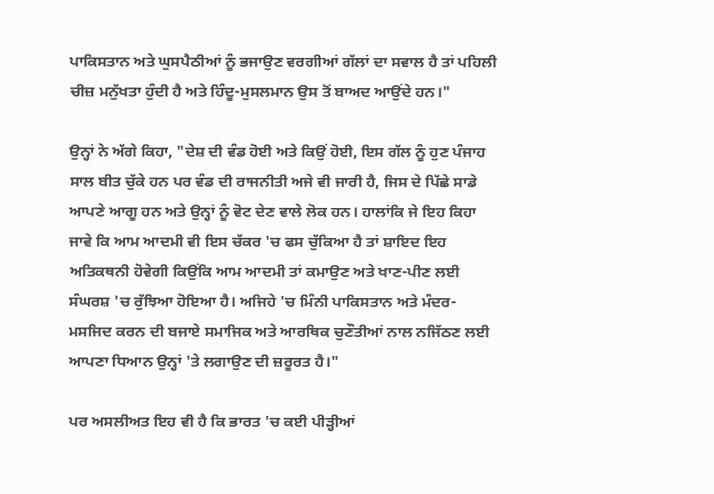ਪਾਕਿਸਤਾਨ ਅਤੇ ਘੁਸਪੈਠੀਆਂ ਨੂੰ ਭਜਾਉਣ ਵਰਗੀਆਂ ਗੱਲਾਂ ਦਾ ਸਵਾਲ ਹੈ ਤਾਂ ਪਹਿਲੀ ਚੀਜ਼ ਮਨੁੱਖਤਾ ਹੁੰਦੀ ਹੈ ਅਤੇ ਹਿੰਦੂ-ਮੁਸਲਮਾਨ ਉਸ ਤੋਂ ਬਾਅਦ ਆਉਂਦੇ ਹਨ।"

ਉਨ੍ਹਾਂ ਨੇ ਅੱਗੇ ਕਿਹਾ, "ਦੇਸ਼ ਦੀ ਵੰਡ ਹੋਈ ਅਤੇ ਕਿਉਂ ਹੋਈ, ਇਸ ਗੱਲ ਨੂੰ ਹੁਣ ਪੰਜਾਹ ਸਾਲ ਬੀਤ ਚੁੱਕੇ ਹਨ ਪਰ ਵੰਡ ਦੀ ਰਾਜਨੀਤੀ ਅਜੇ ਵੀ ਜਾਰੀ ਹੈ, ਜਿਸ ਦੇ ਪਿੱਛੇ ਸਾਡੇ ਆਪਣੇ ਆਗੂ ਹਨ ਅਤੇ ਉਨ੍ਹਾਂ ਨੂੰ ਵੋਟ ਦੇਣ ਵਾਲੇ ਲੋਕ ਹਨ। ਹਾਲਾਂਕਿ ਜੇ ਇਹ ਕਿਹਾ ਜਾਵੇ ਕਿ ਆਮ ਆਦਮੀ ਵੀ ਇਸ ਚੱਕਰ 'ਚ ਫਸ ਚੁੱਕਿਆ ਹੈ ਤਾਂ ਸ਼ਾਇਦ ਇਹ ਅਤਿਕਥਨੀ ਹੋਵੇਗੀ ਕਿਉਂਕਿ ਆਮ ਆਦਮੀ ਤਾਂ ਕਮਾਉਣ ਅਤੇ ਖਾਣ-ਪੀਣ ਲਈ ਸੰਘਰਸ਼ 'ਚ ਰੁੱਝਿਆ ਹੋਇਆ ਹੈ। ਅਜਿਹੇ 'ਚ ਮਿੰਨੀ ਪਾਕਿਸਤਾਨ ਅਤੇ ਮੰਦਰ-ਮਸਜਿਦ ਕਰਨ ਦੀ ਬਜਾਏ ਸਮਾਜਿਕ ਅਤੇ ਆਰਥਿਕ ਚੁਣੌਤੀਆਂ ਨਾਲ ਨਜਿੱਠਣ ਲਈ ਆਪਣਾ ਧਿਆਨ ਉਨ੍ਹਾਂ 'ਤੇ ਲਗਾਉਣ ਦੀ ਜ਼ਰੂਰਤ ਹੈ।"

ਪਰ ਅਸਲੀਅਤ ਇਹ ਵੀ ਹੈ ਕਿ ਭਾਰਤ 'ਚ ਕਈ ਪੀੜ੍ਹੀਆਂ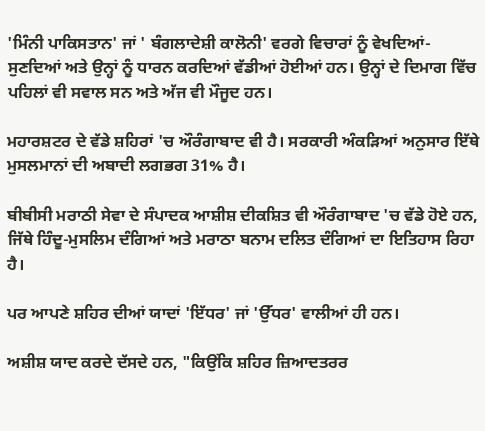'ਮਿੰਨੀ ਪਾਕਿਸਤਾਨ' ਜਾਂ ' ਬੰਗਲਾਦੇਸ਼ੀ ਕਾਲੋਨੀ' ਵਰਗੇ ਵਿਚਾਰਾਂ ਨੂੰ ਵੇਖਦਿਆਂ-ਸੁਣਦਿਆਂ ਅਤੇ ਉਨ੍ਹਾਂ ਨੂੰ ਧਾਰਨ ਕਰਦਿਆਂ ਵੱਡੀਆਂ ਹੋਈਆਂ ਹਨ। ਉਨ੍ਹਾਂ ਦੇ ਦਿਮਾਗ ਵਿੱਚ ਪਹਿਲਾਂ ਵੀ ਸਵਾਲ ਸਨ ਅਤੇ ਅੱਜ ਵੀ ਮੌਜੂਦ ਹਨ।

ਮਹਾਰਸ਼ਟਰ ਦੇ ਵੱਡੇ ਸ਼ਹਿਰਾਂ 'ਚ ਔਰੰਗਾਬਾਦ ਵੀ ਹੈ। ਸਰਕਾਰੀ ਅੰਕੜਿਆਂ ਅਨੁਸਾਰ ਇੱਥੇ ਮੁਸਲਮਾਨਾਂ ਦੀ ਅਬਾਦੀ ਲਗਭਗ 31% ਹੈ।

ਬੀਬੀਸੀ ਮਰਾਠੀ ਸੇਵਾ ਦੇ ਸੰਪਾਦਕ ਆਸ਼ੀਸ਼ ਦੀਕਸ਼ਿਤ ਵੀ ਔਰੰਗਾਬਾਦ 'ਚ ਵੱਡੇ ਹੋਏ ਹਨ, ਜਿੱਥੇ ਹਿੰਦੂ-ਮੁਸਲਿਮ ਦੰਗਿਆਂ ਅਤੇ ਮਰਾਠਾ ਬਨਾਮ ਦਲਿਤ ਦੰਗਿਆਂ ਦਾ ਇਤਿਹਾਸ ਰਿਹਾ ਹੈ।

ਪਰ ਆਪਣੇ ਸ਼ਹਿਰ ਦੀਆਂ ਯਾਦਾਂ 'ਇੱਧਰ' ਜਾਂ 'ਉੱਧਰ' ਵਾਲੀਆਂ ਹੀ ਹਨ।

ਅਸ਼ੀਸ਼ ਯਾਦ ਕਰਦੇ ਦੱਸਦੇ ਹਨ, "ਕਿਉਂਕਿ ਸ਼ਹਿਰ ਜ਼ਿਆਦਤਰਰ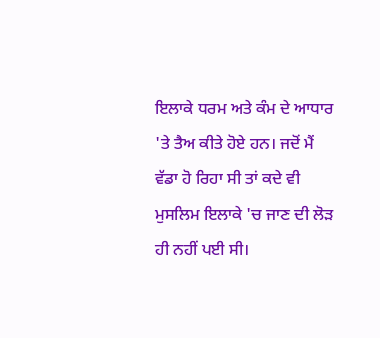ਇਲਾਕੇ ਧਰਮ ਅਤੇ ਕੰਮ ਦੇ ਆਧਾਰ 'ਤੇ ਤੈਅ ਕੀਤੇ ਹੋਏ ਹਨ। ਜਦੋਂ ਮੈਂ ਵੱਡਾ ਹੋ ਰਿਹਾ ਸੀ ਤਾਂ ਕਦੇ ਵੀ ਮੁਸਲਿਮ ਇਲਾਕੇ 'ਚ ਜਾਣ ਦੀ ਲੋੜ ਹੀ ਨਹੀਂ ਪਈ ਸੀ।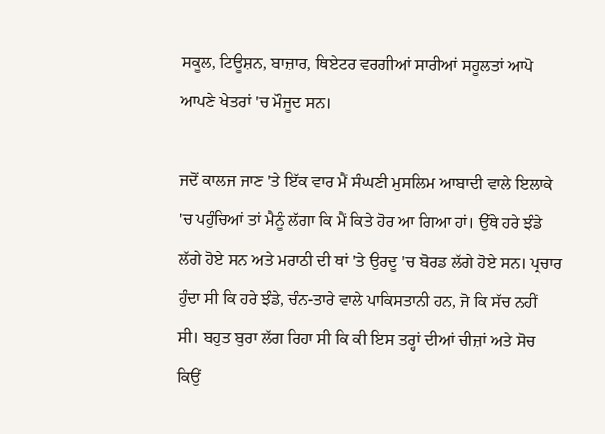ਸਕੂਲ, ਟਿਊਸ਼ਨ, ਬਾਜ਼ਾਰ, ਥਿਏਟਰ ਵਰਗੀਆਂ ਸਾਰੀਆਂ ਸਹੂਲਤਾਂ ਆਪੋ ਆਪਣੇ ਖੇਤਰਾਂ 'ਚ ਮੌਜੂਦ ਸਨ।

ਜਦੋਂ ਕਾਲਜ ਜਾਣ 'ਤੇ ਇੱਕ ਵਾਰ ਮੈਂ ਸੰਘਣੀ ਮੁਸਲਿਮ ਆਬਾਦੀ ਵਾਲੇ ਇਲਾਕੇ 'ਚ ਪਹੁੰਚਿਆਂ ਤਾਂ ਮੈਨੂੰ ਲੱਗਾ ਕਿ ਮੈਂ ਕਿਤੇ ਹੋਰ ਆ ਗਿਆ ਹਾਂ। ਉੱਥੇ ਹਰੇ ਝੰਡੇ ਲੱਗੇ ਹੋਏ ਸਨ ਅਤੇ ਮਰਾਠੀ ਦੀ ਥਾਂ 'ਤੇ ਉਰਦੂ 'ਚ ਬੋਰਡ ਲੱਗੇ ਹੋਏ ਸਨ। ਪ੍ਰਚਾਰ ਹੁੰਦਾ ਸੀ ਕਿ ਹਰੇ ਝੰਡੇ, ਚੰਨ-ਤਾਰੇ ਵਾਲੇ ਪਾਕਿਸਤਾਨੀ ਹਨ, ਜੋ ਕਿ ਸੱਚ ਨਹੀਂ ਸੀ। ਬਹੁਤ ਬੁਰਾ ਲੱਗ ਰਿਹਾ ਸੀ ਕਿ ਕੀ ਇਸ ਤਰ੍ਹਾਂ ਦੀਆਂ ਚੀਜ਼ਾਂ ਅਤੇ ਸੋਚ ਕਿਉਂ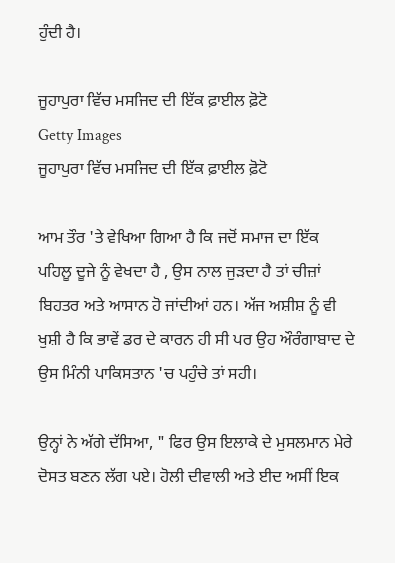ਹੁੰਦੀ ਹੈ।

ਜੂਹਾਪੁਰਾ ਵਿੱਚ ਮਸਜਿਦ ਦੀ ਇੱਕ ਫ਼ਾਈਲ ਫ਼ੋਟੋ
Getty Images
ਜੂਹਾਪੁਰਾ ਵਿੱਚ ਮਸਜਿਦ ਦੀ ਇੱਕ ਫ਼ਾਈਲ ਫ਼ੋਟੋ

ਆਮ ਤੌਰ 'ਤੇ ਵੇਖਿਆ ਗਿਆ ਹੈ ਕਿ ਜਦੋਂ ਸਮਾਜ ਦਾ ਇੱਕ ਪਹਿਲੂ ਦੂਜੇ ਨੂੰ ਵੇਖਦਾ ਹੈ , ਉਸ ਨਾਲ ਜੁੜਦਾ ਹੈ ਤਾਂ ਚੀਜ਼ਾਂ ਬਿਹਤਰ ਅਤੇ ਆਸਾਨ ਹੋ ਜਾਂਦੀਆਂ ਹਨ। ਅੱਜ ਅਸ਼ੀਸ਼ ਨੂੰ ਵੀ ਖੁਸ਼ੀ ਹੈ ਕਿ ਭਾਵੇਂ ਡਰ ਦੇ ਕਾਰਨ ਹੀ ਸੀ ਪਰ ਉਹ ਔਰੰਗਾਬਾਦ ਦੇ ਉਸ ਮਿੰਨੀ ਪਾਕਿਸਤਾਨ 'ਚ ਪਹੁੰਚੇ ਤਾਂ ਸਹੀ।

ਉਨ੍ਹਾਂ ਨੇ ਅੱਗੇ ਦੱਸਿਆ, " ਫਿਰ ਉਸ ਇਲਾਕੇ ਦੇ ਮੁਸਲਮਾਨ ਮੇਰੇ ਦੋਸਤ ਬਣਨ ਲੱਗ ਪਏ। ਹੋਲੀ ਦੀਵਾਲੀ ਅਤੇ ਈਦ ਅਸੀਂ ਇਕ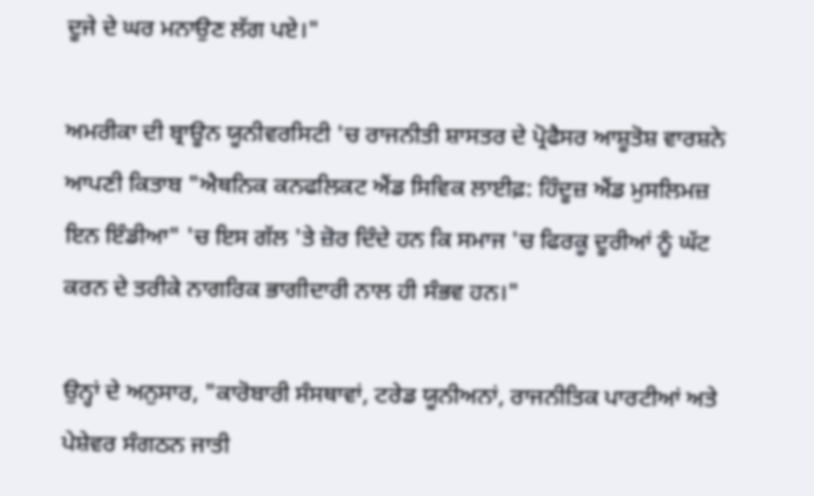ਦੂਜੇ ਦੇ ਘਰ ਮਨਾਉਣ ਲੱਗ ਪਏ।"

ਅਮਰੀਕਾ ਦੀ ਬ੍ਰਾਊਨ ਯੂਨੀਵਰਸਿਟੀ 'ਚ ਰਾਜਨੀਤੀ ਸ਼ਾਸਤਰ ਦੇ ਪ੍ਰੋਫੈਸਰ ਆਸ਼ੂਤੋਸ਼ ਵਾਰਸ਼ਨੇ ਆਪਣੀ ਕਿਤਾਬ "ਐਥਨਿਕ ਕਨਫਲਿਕਟ ਐਂਡ ਸਿਵਿਕ ਲਾਈਫ਼: ਹਿੰਦੂਜ਼ ਐਂਡ ਮੁਸਲਿਮਜ਼ ਇਨ ਇੰਡੀਆ" 'ਚ ਇਸ ਗੱਲ 'ਤੇ ਜ਼ੋਰ ਦਿੰਦੇ ਹਨ ਕਿ ਸਮਾਜ 'ਚ ਫਿਰਕੂ ਦੂਰੀਆਂ ਨੂੰ ਘੱਟ ਕਰਨ ਦੇ ਤਰੀਕੇ ਨਾਗਰਿਕ ਭਾਗੀਦਾਰੀ ਨਾਲ ਹੀ ਸੰਭਵ ਹਨ।"

ਉਨ੍ਹਾਂ ਦੇ ਅਨੁਸਾਰ, "ਕਾਰੋਬਾਰੀ ਸੰਸਥਾਵਾਂ, ਟਰੇਡ ਯੂਨੀਅਨਾਂ, ਰਾਜਨੀਤਿਕ ਪਾਰਟੀਆਂ ਅਤੇ ਪੇਸ਼ੇਵਰ ਸੰਗਠਨ ਜਾਤੀ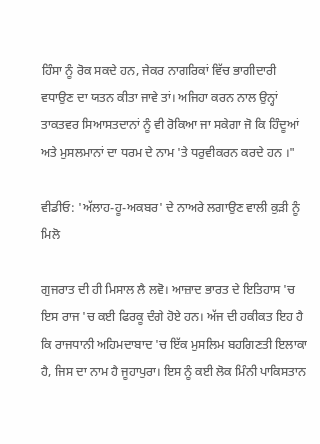ਹਿੰਸਾ ਨੂੰ ਰੋਕ ਸਕਦੇ ਹਨ, ਜੇਕਰ ਨਾਗਰਿਕਾਂ ਵਿੱਚ ਭਾਗੀਦਾਰੀ ਵਧਾਉਣ ਦਾ ਯਤਨ ਕੀਤਾ ਜਾਵੇ ਤਾਂ। ਅਜਿਹਾ ਕਰਨ ਨਾਲ ਉਨ੍ਹਾਂ ਤਾਕਤਵਰ ਸਿਆਸਤਦਾਨਾਂ ਨੂੰ ਵੀ ਰੋਕਿਆ ਜਾ ਸਕੇਗਾ ਜੋ ਕਿ ਹਿੰਦੂਆਂ ਅਤੇ ਮੁਸਲਮਾਨਾਂ ਦਾ ਧਰਮ ਦੇ ਨਾਮ 'ਤੇ ਧਰੁਵੀਕਰਨ ਕਰਦੇ ਹਨ ।"

ਵੀਡੀਓ: 'ਅੱਲਾਹ-ਹੂ-ਅਕਬਰ' ਦੇ ਨਾਅਰੇ ਲਗਾਉਣ ਵਾਲੀ ਕੁੜੀ ਨੂੰ ਮਿਲੋ

ਗੁਜਰਾਤ ਦੀ ਹੀ ਮਿਸਾਲ ਲੈ ਲਵੋ। ਆਜ਼ਾਦ ਭਾਰਤ ਦੇ ਇਤਿਹਾਸ 'ਚ ਇਸ ਰਾਜ 'ਚ ਕਈ ਫਿਰਕੂ ਦੰਗੇ ਹੋਏ ਹਨ। ਅੱਜ ਦੀ ਹਕੀਕਤ ਇਹ ਹੈ ਕਿ ਰਾਜਧਾਨੀ ਅਹਿਮਦਾਬਾਦ 'ਚ ਇੱਕ ਮੁਸਲਿਮ ਬਹਗਿਣਤੀ ਇਲਾਕਾ ਹੈ, ਜਿਸ ਦਾ ਨਾਮ ਹੈ ਜੂਹਾਪੁਰਾ। ਇਸ ਨੂੰ ਕਈ ਲੋਕ ਮਿੰਨੀ ਪਾਕਿਸਤਾਨ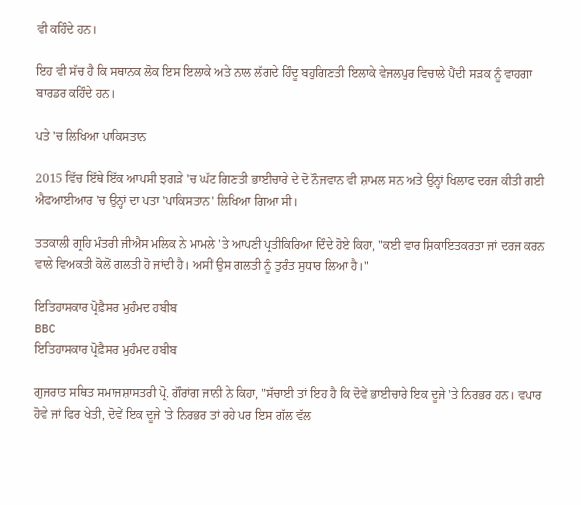ਵੀ ਕਹਿੰਦੇ ਹਨ।

ਇਹ ਵੀ ਸੱਚ ਹੈ ਕਿ ਸਥਾਨਕ ਲੋਕ ਇਸ ਇਲਾਕੇ ਅਤੇ ਨਾਲ ਲੱਗਦੇ ਹਿੰਦੂ ਬਹੁਗਿਣਤੀ ਇਲਾਕੇ ਵੇਜਲਪੁਰ ਵਿਚਾਲੇ ਪੈਂਦੀ ਸੜਕ ਨੂੰ ਵਾਹਗਾ ਬਾਰਡਰ ਕਹਿੰਦੇ ਹਨ।

ਪਤੇ 'ਚ ਲਿਖਿਆ ਪਾਕਿਸਤਾਨ

2015 ਵਿੱਚ ਇੱਥੇ ਇੱਕ ਆਪਸੀ ਝਗੜੇ 'ਚ ਘੱਟ ਗਿਣਤੀ ਭਾਈਚਾਰੇ ਦੇ ਦੋ ਨੌਜਵਾਨ ਵੀ ਸ਼ਾਮਲ ਸਨ ਅਤੇ ਉਨ੍ਹਾਂ ਖਿਲਾਫ ਦਰਜ ਕੀਤੀ ਗਈ ਐਫਆਈਆਰ 'ਚ ਉਨ੍ਹਾਂ ਦਾ ਪਤਾ 'ਪਾਕਿਸਤਾਨ' ਲਿਖਿਆ ਗਿਆ ਸੀ।

ਤਤਕਾਲੀ ਗ੍ਰਹਿ ਮੰਤਰੀ ਜੀਐਸ ਮਲਿਕ ਨੇ ਮਾਮਲੇ 'ਤੇ ਆਪਣੀ ਪ੍ਰਤੀਕਿਰਿਆ ਦਿੰਦੇ ਹੋਏ ਕਿਹਾ, "ਕਈ ਵਾਰ ਸ਼ਿਕਾਇਤਕਰਤਾ ਜਾਂ ਦਰਜ ਕਰਨ ਵਾਲੇ ਵਿਅਕਤੀ ਕੋਲੋਂ ਗਲਤੀ ਹੋ ਜਾਂਦੀ ਹੈ। ਅਸੀਂ ਉਸ ਗਲਤੀ ਨੂੰ ਤੁਰੰਤ ਸੁਧਾਰ ਲਿਆ ਹੈ।"

ਇਤਿਹਾਸਕਾਰ ਪ੍ਰੋਫ਼ੈਸਰ ਮੁਹੰਮਦ ਹਬੀਬ
BBC
ਇਤਿਹਾਸਕਾਰ ਪ੍ਰੋਫ਼ੈਸਰ ਮੁਹੰਮਦ ਹਬੀਬ

ਗੁਜਰਾਤ ਸਥਿਤ ਸਮਾਜਸ਼ਾਸਤਰੀ ਪ੍ਰੋ. ਗੌਰਾਂਗ ਜਾਨੀ ਨੇ ਕਿਹਾ, "ਸੱਚਾਈ ਤਾਂ ਇਹ ਹੈ ਕਿ ਦੋਵੇਂ ਭਾਈਚਾਰੇ ਇਕ ਦੂਜੇ 'ਤੇ ਨਿਰਭਰ ਹਨ। ਵਪਾਰ ਹੋਵੇ ਜਾਂ ਫਿਰ ਖੇਤੀ, ਦੋਵੇਂ ਇਕ ਦੂਜੇ 'ਤੇ ਨਿਰਭਰ ਤਾਂ ਰਹੇ ਪਰ ਇਸ ਗੱਲ ਵੱਲ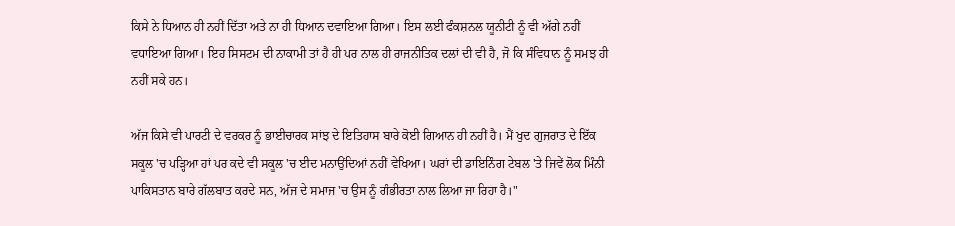ਕਿਸੇ ਨੇ ਧਿਆਨ ਹੀ ਨਹੀਂ ਦਿੱਤਾ ਅਤੇ ਨਾ ਹੀ ਧਿਆਨ ਦਵਾਇਆ ਗਿਆ। ਇਸ ਲਈ ਫੰਕਸ਼ਨਲ ਯੂਨੀਟੀ ਨੂੰ ਵੀ ਅੱਗੇ ਨਹੀਂ ਵਧਾਇਆ ਗਿਆ। ਇਹ ਸਿਸਟਮ ਦੀ ਨਾਕਾਮੀ ਤਾਂ ਹੈ ਹੀ ਪਰ ਨਾਲ ਹੀ ਰਾਜਨੀਤਿਕ ਦਲਾਂ ਦੀ ਵੀ ਹੈ, ਜੋ ਕਿ ਸੰਵਿਧਾਨ ਨੂੰ ਸਮਝ ਹੀ ਨਹੀਂ ਸਕੇ ਹਨ।

ਅੱਜ ਕਿਸੇ ਵੀ ਪਾਰਟੀ ਦੇ ਵਰਕਰ ਨੂੰ ਭਾਈਚਾਰਕ ਸਾਂਝ ਦੇ ਇਤਿਹਾਸ ਬਾਰੇ ਕੋਈ ਗਿਆਨ ਹੀ ਨਹੀਂ ਹੈ। ਮੈਂ ਖੁਦ ਗੁਜਰਾਤ ਦੇ ਇੱਕ ਸਕੂਲ 'ਚ ਪੜ੍ਹਿਆ ਹਾਂ ਪਰ ਕਦੇ ਵੀ ਸਕੂਲ 'ਚ ਈਦ ਮਨਾਉਂਦਿਆਂ ਨਹੀਂ ਵੇਖਿਆ। ਘਰਾਂ ਦੀ ਡਾਇਨਿੰਗ ਟੇਬਲ 'ਤੇ ਜਿਵੇਂ ਲੋਕ ਮਿੰਨੀ ਪਾਕਿਸਤਾਨ ਬਾਰੇ ਗੱਲਬਾਤ ਕਰਦੇ ਸਨ, ਅੱਜ ਦੇ ਸਮਾਜ 'ਚ ਉਸ ਨੂੰ ਗੰਭੀਰਤਾ ਨਾਲ ਲਿਆ ਜਾ ਰਿਹਾ ਹੈ।"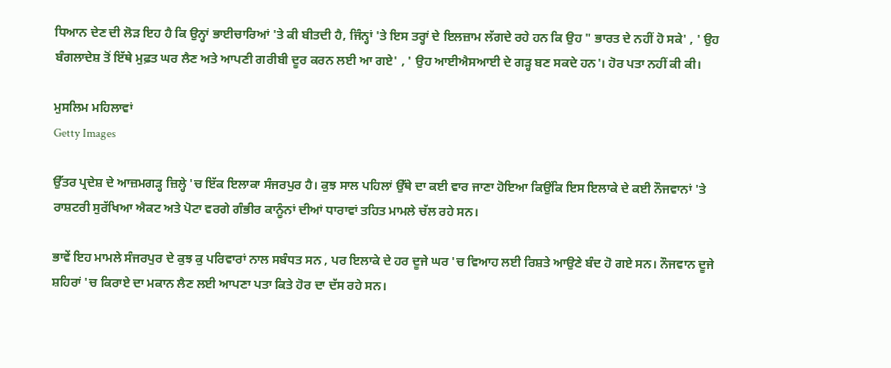ਧਿਆਨ ਦੇਣ ਦੀ ਲੋੜ ਇਹ ਹੈ ਕਿ ਉਨ੍ਹਾਂ ਭਾਈਚਾਰਿਆਂ 'ਤੇ ਕੀ ਬੀਤਦੀ ਹੈ, ਜਿੰਨ੍ਹਾਂ 'ਤੇ ਇਸ ਤਰ੍ਹਾਂ ਦੇ ਇਲਜ਼ਾਮ ਲੱਗਦੇ ਰਹੇ ਹਨ ਕਿ ਉਹ " ਭਾਰਤ ਦੇ ਨਹੀਂ ਹੋ ਸਕੇ' , ' ਉਹ ਬੰਗਲਾਦੇਸ਼ ਤੋਂ ਇੱਥੇ ਮੁਫ਼ਤ ਘਰ ਲੈਣ ਅਤੇ ਆਪਣੀ ਗਰੀਬੀ ਦੂਰ ਕਰਨ ਲਈ ਆ ਗਏ' , ' ਉਹ ਆਈਐਸਆਈ ਦੇ ਗੜ੍ਹ ਬਣ ਸਕਦੇ ਹਨ'। ਹੋਰ ਪਤਾ ਨਹੀਂ ਕੀ ਕੀ।

ਮੁਸਲਿਮ ਮਹਿਲਾਵਾਂ
Getty Images

ਉੱਤਰ ਪ੍ਰਦੇਸ਼ ਦੇ ਆਜ਼ਮਗੜ੍ਹ ਜ਼ਿਲ੍ਹੇ 'ਚ ਇੱਕ ਇਲਾਕਾ ਸੰਜਰਪੁਰ ਹੈ। ਕੁਝ ਸਾਲ ਪਹਿਲਾਂ ਉੱਥੇ ਦਾ ਕਈ ਵਾਰ ਜਾਣਾ ਹੋਇਆ ਕਿਉਂਕਿ ਇਸ ਇਲਾਕੇ ਦੇ ਕਈ ਨੌਜਵਾਨਾਂ 'ਤੇ ਰਾਸ਼ਟਰੀ ਸੁਰੱਖਿਆ ਐਕਟ ਅਤੇ ਪੋਟਾ ਵਰਗੇ ਗੰਭੀਰ ਕਾਨੂੰਨਾਂ ਦੀਆਂ ਧਾਰਾਵਾਂ ਤਹਿਤ ਮਾਮਲੇ ਚੱਲ ਰਹੇ ਸਨ।

ਭਾਵੇਂ ਇਹ ਮਾਮਲੇ ਸੰਜਰਪੁਰ ਦੇ ਕੁਝ ਕੁ ਪਰਿਵਾਰਾਂ ਨਾਲ ਸਬੰਧਤ ਸਨ , ਪਰ ਇਲਾਕੇ ਦੇ ਹਰ ਦੂਜੇ ਘਰ 'ਚ ਵਿਆਹ ਲਈ ਰਿਸ਼ਤੇ ਆਉਣੇ ਬੰਦ ਹੋ ਗਏ ਸਨ। ਨੌਜਵਾਨ ਦੂਜੇ ਸ਼ਹਿਰਾਂ 'ਚ ਕਿਰਾਏ ਦਾ ਮਕਾਨ ਲੈਣ ਲਈ ਆਪਣਾ ਪਤਾ ਕਿਤੇ ਹੋਰ ਦਾ ਦੱਸ ਰਹੇ ਸਨ।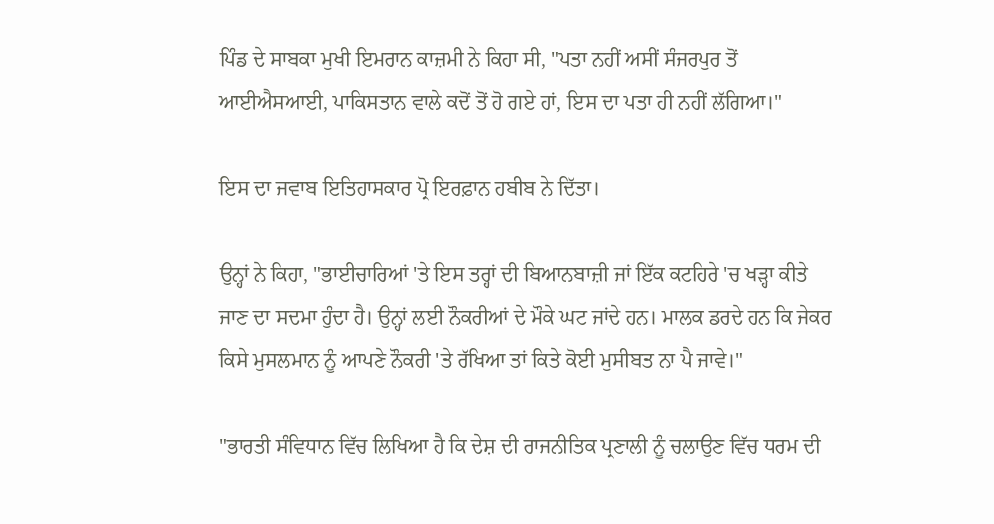ਪਿੰਡ ਦੇ ਸਾਬਕਾ ਮੁਖੀ ਇਮਰਾਨ ਕਾਜ਼ਮੀ ਨੇ ਕਿਹਾ ਸੀ, "ਪਤਾ ਨਹੀਂ ਅਸੀਂ ਸੰਜਰਪੁਰ ਤੋਂ ਆਈਐਸਆਈ, ਪਾਕਿਸਤਾਨ ਵਾਲੇ ਕਦੋਂ ਤੋਂ ਹੋ ਗਏ ਹਾਂ, ਇਸ ਦਾ ਪਤਾ ਹੀ ਨਹੀਂ ਲੱਗਿਆ।"

ਇਸ ਦਾ ਜਵਾਬ ਇਤਿਹਾਸਕਾਰ ਪ੍ਰੋ ਇਰਫ਼ਾਨ ਹਬੀਬ ਨੇ ਦਿੱਤਾ।

ਉਨ੍ਹਾਂ ਨੇ ਕਿਹਾ, "ਭਾਈਚਾਰਿਆਂ 'ਤੇ ਇਸ ਤਰ੍ਹਾਂ ਦੀ ਬਿਆਨਬਾਜ਼ੀ ਜਾਂ ਇੱਕ ਕਟਹਿਰੇ 'ਚ ਖੜ੍ਹਾ ਕੀਤੇ ਜਾਣ ਦਾ ਸਦਮਾ ਹੁੰਦਾ ਹੈ। ਉਨ੍ਹਾਂ ਲਈ ਨੌਕਰੀਆਂ ਦੇ ਮੌਕੇ ਘਟ ਜਾਂਦੇ ਹਨ। ਮਾਲਕ ਡਰਦੇ ਹਨ ਕਿ ਜੇਕਰ ਕਿਸੇ ਮੁਸਲਮਾਨ ਨੂੰ ਆਪਣੇ ਨੌਕਰੀ 'ਤੇ ਰੱਖਿਆ ਤਾਂ ਕਿਤੇ ਕੋਈ ਮੁਸੀਬਤ ਨਾ ਪੈ ਜਾਵੇ।"

"ਭਾਰਤੀ ਸੰਵਿਧਾਨ ਵਿੱਚ ਲਿਖਿਆ ਹੈ ਕਿ ਦੇਸ਼ ਦੀ ਰਾਜਨੀਤਿਕ ਪ੍ਰਣਾਲੀ ਨੂੰ ਚਲਾਉਣ ਵਿੱਚ ਧਰਮ ਦੀ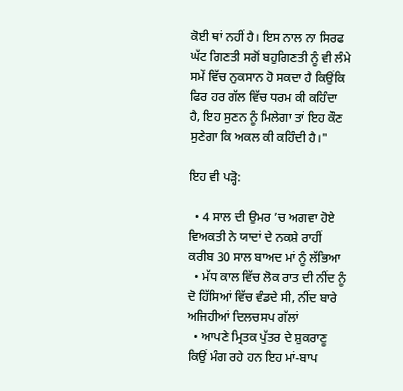ਕੋਈ ਥਾਂ ਨਹੀਂ ਹੈ। ਇਸ ਨਾਲ ਨਾ ਸਿਰਫ ਘੱਟ ਗਿਣਤੀ ਸਗੋਂ ਬਹੁਗਿਣਤੀ ਨੂੰ ਵੀ ਲੰਮੇ ਸਮੇਂ ਵਿੱਚ ਨੁਕਸਾਨ ਹੋ ਸਕਦਾ ਹੈ ਕਿਉਂਕਿ ਫਿਰ ਹਰ ਗੱਲ ਵਿੱਚ ਧਰਮ ਕੀ ਕਹਿੰਦਾ ਹੈ, ਇਹ ਸੁਣਨ ਨੂੰ ਮਿਲੇਗਾ ਤਾਂ ਇਹ ਕੌਣ ਸੁਣੇਗਾ ਕਿ ਅਕਲ ਕੀ ਕਹਿੰਦੀ ਹੈ।"

ਇਹ ਵੀ ਪੜ੍ਹੋ:

  • 4 ਸਾਲ ਦੀ ਉਮਰ ’ਚ ਅਗਵਾ ਹੋਏ ਵਿਅਕਤੀ ਨੇ ਯਾਦਾਂ ਦੇ ਨਕਸ਼ੇ ਰਾਹੀਂ ਕਰੀਬ 30 ਸਾਲ ਬਾਅਦ ਮਾਂ ਨੂੰ ਲੱਭਿਆ
  • ਮੱਧ ਕਾਲ ਵਿੱਚ ਲੋਕ ਰਾਤ ਦੀ ਨੀਂਦ ਨੂੰ ਦੋ ਹਿੱਸਿਆਂ ਵਿੱਚ ਵੰਡਦੇ ਸੀ, ਨੀਂਦ ਬਾਰੇ ਅਜਿਹੀਆਂ ਦਿਲਚਸਪ ਗੱਲਾਂ
  • ਆਪਣੇ ਮ੍ਰਿਤਕ ਪੁੱਤਰ ਦੇ ਸ਼ੁਕਰਾਣੂ ਕਿਉਂ ਮੰਗ ਰਹੇ ਹਨ ਇਹ ਮਾਂ-ਬਾਪ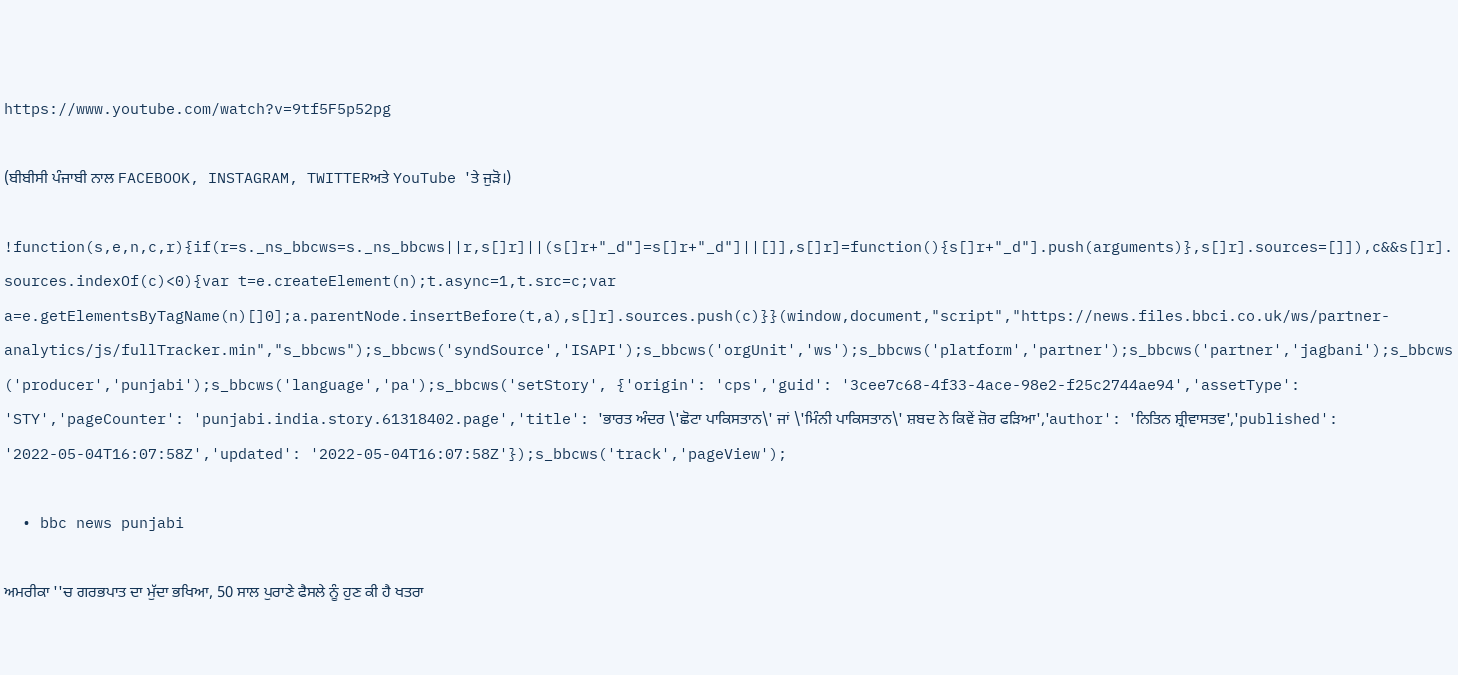https://www.youtube.com/watch?v=9tf5F5p52pg

(ਬੀਬੀਸੀ ਪੰਜਾਬੀ ਨਾਲ FACEBOOK, INSTAGRAM, TWITTERਅਤੇ YouTube 'ਤੇ ਜੁੜੋ।)

!function(s,e,n,c,r){if(r=s._ns_bbcws=s._ns_bbcws||r,s[]r]||(s[]r+"_d"]=s[]r+"_d"]||[]],s[]r]=function(){s[]r+"_d"].push(arguments)},s[]r].sources=[]]),c&&s[]r].sources.indexOf(c)<0){var t=e.createElement(n);t.async=1,t.src=c;var a=e.getElementsByTagName(n)[]0];a.parentNode.insertBefore(t,a),s[]r].sources.push(c)}}(window,document,"script","https://news.files.bbci.co.uk/ws/partner-analytics/js/fullTracker.min","s_bbcws");s_bbcws('syndSource','ISAPI');s_bbcws('orgUnit','ws');s_bbcws('platform','partner');s_bbcws('partner','jagbani');s_bbcws('producer','punjabi');s_bbcws('language','pa');s_bbcws('setStory', {'origin': 'cps','guid': '3cee7c68-4f33-4ace-98e2-f25c2744ae94','assetType': 'STY','pageCounter': 'punjabi.india.story.61318402.page','title': 'ਭਾਰਤ ਅੰਦਰ \'ਛੋਟਾ ਪਾਕਿਸਤਾਨ\' ਜਾਂ \'ਮਿੰਨੀ ਪਾਕਿਸਤਾਨ\' ਸ਼ਬਦ ਨੇ ਕਿਵੇਂ ਜ਼ੋਰ ਫੜਿਆ','author': 'ਨਿਤਿਨ ਸ਼੍ਰੀਵਾਸਤਵ','published': '2022-05-04T16:07:58Z','updated': '2022-05-04T16:07:58Z'});s_bbcws('track','pageView');

  • bbc news punjabi

ਅਮਰੀਕਾ ''ਚ ਗਰਭਪਾਤ ਦਾ ਮੁੱਦਾ ਭਖਿਆ, 50 ਸਾਲ ਪੁਰਾਣੇ ਫੈਸਲੇ ਨੂੰ ਹੁਣ ਕੀ ਹੈ ਖਤਰਾ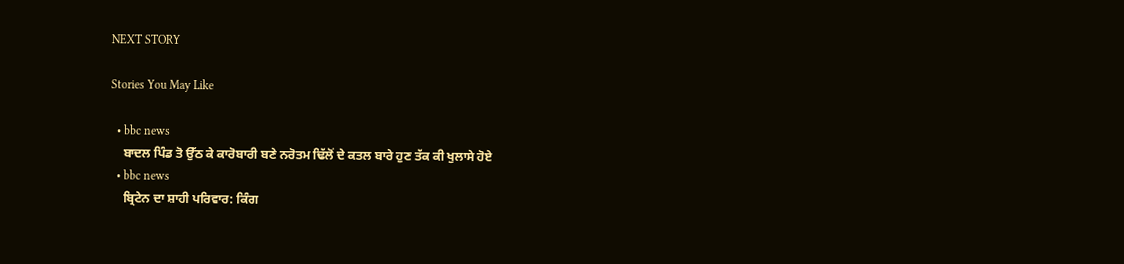NEXT STORY

Stories You May Like

  • bbc news
    ਬਾਦਲ ਪਿੰਡ ਤੋ ਉੱਠ ਕੇ ਕਾਰੋਬਾਰੀ ਬਣੇ ਨਰੋਤਮ ਢਿੱਲੋਂ ਦੇ ਕਤਲ ਬਾਰੇ ਹੁਣ ਤੱਕ ਕੀ ਖੁਲਾਸੇ ਹੋਏ
  • bbc news
    ਬ੍ਰਿਟੇਨ ਦਾ ਸ਼ਾਹੀ ਪਰਿਵਾਰ: ਕਿੰਗ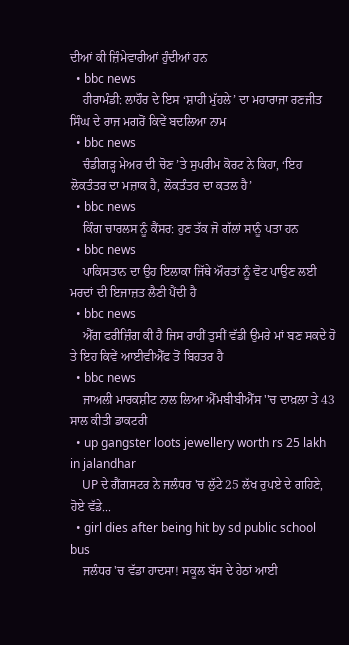ਦੀਆਂ ਕੀ ਜ਼ਿੰਮੇਵਾਰੀਆਂ ਹੁੰਦੀਆਂ ਹਨ
  • bbc news
    ਹੀਰਾਮੰਡੀ: ਲਾਹੌਰ ਦੇ ਇਸ ‘ਸ਼ਾਹੀ ਮੁੱਹਲੇ’ ਦਾ ਮਹਾਰਾਜਾ ਰਣਜੀਤ ਸਿੰਘ ਦੇ ਰਾਜ ਮਗਰੋਂ ਕਿਵੇਂ ਬਦਲਿਆ ਨਾਮ
  • bbc news
    ਚੰਡੀਗੜ੍ਹ ਮੇਅਰ ਦੀ ਚੋਣ ’ਤੇ ਸੁਪਰੀਮ ਕੋਰਟ ਨੇ ਕਿਹਾ, ‘ਇਹ ਲੋਕਤੰਤਰ ਦਾ ਮਜ਼ਾਕ ਹੈ, ਲੋਕਤੰਤਰ ਦਾ ਕਤਲ ਹੈ’
  • bbc news
    ਕਿੰਗ ਚਾਰਲਸ ਨੂੰ ਕੈਂਸਰ: ਹੁਣ ਤੱਕ ਜੋ ਗੱਲਾਂ ਸਾਨੂੰ ਪਤਾ ਹਨ
  • bbc news
    ਪਾਕਿਸਤਾਨ ਦਾ ਉਹ ਇਲਾਕਾ ਜਿੱਥੇ ਔਰਤਾਂ ਨੂੰ ਵੋਟ ਪਾਉਣ ਲਈ ਮਰਦਾਂ ਦੀ ਇਜਾਜ਼ਤ ਲੈਣੀ ਪੈਂਦੀ ਹੈ
  • bbc news
    ਐੱਗ ਫਰੀਜ਼ਿੰਗ ਕੀ ਹੈ ਜਿਸ ਰਾਹੀਂ ਤੁਸੀਂ ਵੱਡੀ ਉਮਰੇ ਮਾਂ ਬਣ ਸਕਦੇ ਹੋ ਤੇ ਇਹ ਕਿਵੇਂ ਆਈਵੀਐੱਫ ਤੋਂ ਬਿਹਤਰ ਹੈ
  • bbc news
    ਜਾਅਲੀ ਮਾਰਕਸ਼ੀਟ ਨਾਲ ਲਿਆ ਐੱਮਬੀਬੀਐੱਸ ''ਚ ਦਾਖ਼ਲਾ ਤੇ 43 ਸਾਲ ਕੀਤੀ ਡਾਕਟਰੀ
  • up gangster loots jewellery worth rs 25 lakh in jalandhar
    UP ਦੇ ਗੈਂਗਸਟਰ ਨੇ ਜਲੰਧਰ 'ਚ ਲੁੱਟੇ 25 ਲੱਖ ਰੁਪਏ ਦੇ ਗਹਿਣੇ, ਹੋਏ ਵੱਡੇ...
  • girl dies after being hit by sd public school bus
    ਜਲੰਧਰ 'ਚ ਵੱਡਾ ਹਾਦਸਾ! ਸਕੂਲ ਬੱਸ ਦੇ ਹੇਠਾਂ ਆਈ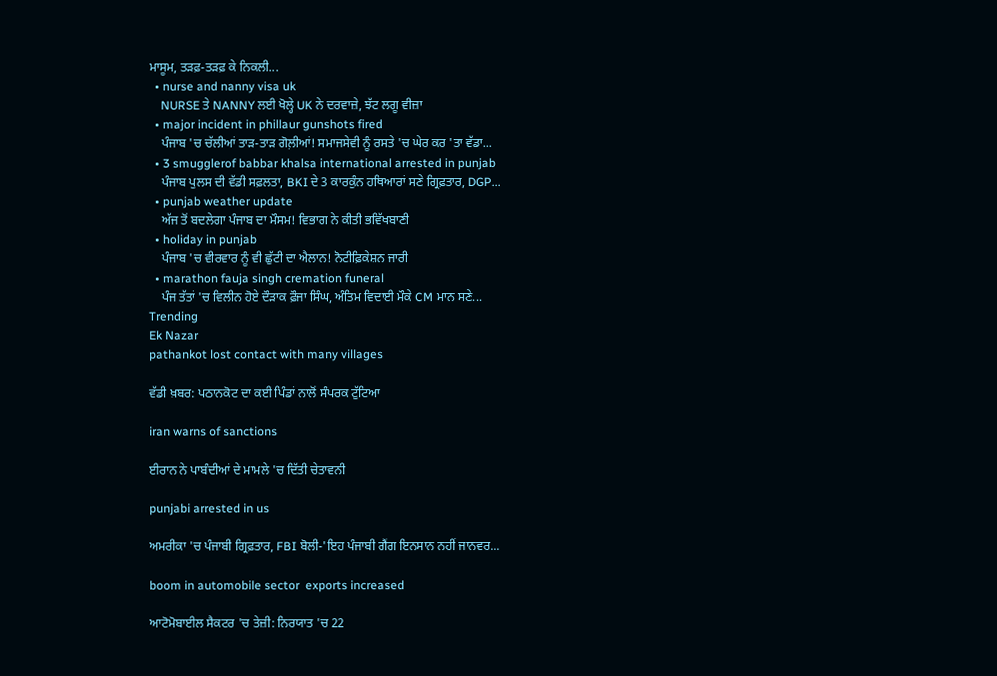ਮਾਸੂਮ, ਤੜਫ਼-ਤੜਫ਼ ਕੇ ਨਿਕਲੀ...
  • nurse and nanny visa uk
    NURSE ਤੇ NANNY ਲਈ ਖੋਲ੍ਹੇ UK ਨੇ ਦਰਵਾਜ਼ੇ, ਝੱਟ ਲਗੂ ਵੀਜ਼ਾ
  • major incident in phillaur gunshots fired
    ਪੰਜਾਬ 'ਚ ਚੱਲੀਆਂ ਤਾੜ-ਤਾੜ ਗੋਲ਼ੀਆਂ! ਸਮਾਜਸੇਵੀ ਨੂੰ ਰਸਤੇ 'ਚ ਘੇਰ ਕਰ 'ਤਾ ਵੱਡਾ...
  • 3 smugglerof babbar khalsa international arrested in punjab
    ਪੰਜਾਬ ਪੁਲਸ ਦੀ ਵੱਡੀ ਸਫ਼ਲਤਾ, BKI ਦੇ 3 ਕਾਰਕੁੰਨ ਹਥਿਆਰਾਂ ਸਣੇ ਗ੍ਰਿਫ਼ਤਾਰ, DGP...
  • punjab weather update
    ਅੱਜ ਤੋਂ ਬਦਲੇਗਾ ਪੰਜਾਬ ਦਾ ਮੌਸਮ! ਵਿਭਾਗ ਨੇ ਕੀਤੀ ਭਵਿੱਖਬਾਣੀ
  • holiday in punjab
    ਪੰਜਾਬ 'ਚ ਵੀਰਵਾਰ ਨੂੰ ਵੀ ਛੁੱਟੀ ਦਾ ਐਲਾਨ! ਨੋਟੀਫ਼ਿਕੇਸ਼ਨ ਜਾਰੀ
  • marathon fauja singh cremation funeral
    ਪੰਜ ਤੱਤਾਂ 'ਚ ਵਿਲੀਨ ਹੋਏ ਦੌੜਾਕ ਫ਼ੌਜਾ ਸਿੰਘ, ਅੰਤਿਮ ਵਿਦਾਈ ਮੌਕੇ CM ਮਾਨ ਸਣੇ...
Trending
Ek Nazar
pathankot lost contact with many villages

ਵੱਡੀ ਖ਼ਬਰ: ਪਠਾਨਕੋਟ ਦਾ ਕਈ ਪਿੰਡਾਂ ਨਾਲੋਂ ਸੰਪਰਕ ਟੁੱਟਿਆ

iran warns of sanctions

ਈਰਾਨ ਨੇ ਪਾਬੰਦੀਆਂ ਦੇ ਮਾਮਲੇ 'ਚ ਦਿੱਤੀ ਚੇਤਾਵਨੀ

punjabi arrested in us

ਅਮਰੀਕਾ 'ਚ ਪੰਜਾਬੀ ਗ੍ਰਿਫ਼ਤਾਰ, FBI ਬੋਲੀ-'ਇਹ ਪੰਜਾਬੀ ਗੈਂਗ ਇਨਸਾਨ ਨਹੀਂ ਜਾਨਵਰ...

boom in automobile sector  exports increased

ਆਟੋਮੋਬਾਈਲ ਸੈਕਟਰ 'ਚ ਤੇਜ਼ੀ: ਨਿਰਯਾਤ 'ਚ 22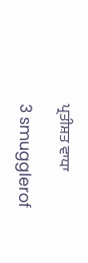ਪ੍ਰਤੀਸ਼ਤ ਵਾਧਾ

3 smugglerof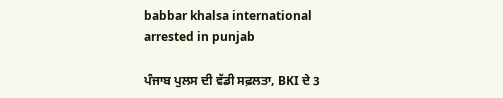babbar khalsa international arrested in punjab

ਪੰਜਾਬ ਪੁਲਸ ਦੀ ਵੱਡੀ ਸਫ਼ਲਤਾ, BKI ਦੇ 3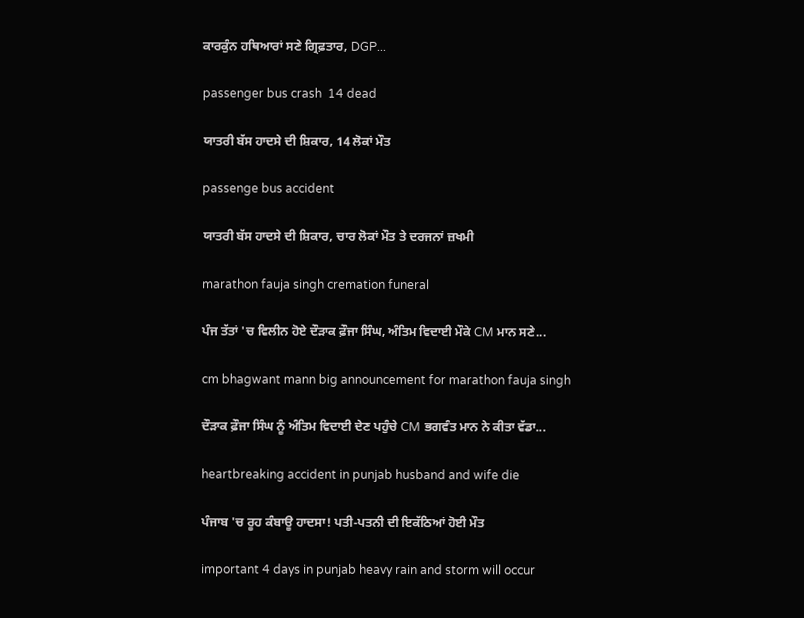ਕਾਰਕੁੰਨ ਹਥਿਆਰਾਂ ਸਣੇ ਗ੍ਰਿਫ਼ਤਾਰ, DGP...

passenger bus crash  14 dead

ਯਾਤਰੀ ਬੱਸ ਹਾਦਸੇ ਦੀ ਸ਼ਿਕਾਰ, 14 ਲੋਕਾਂ ਮੌਤ

passenge bus accident

ਯਾਤਰੀ ਬੱਸ ਹਾਦਸੇ ਦੀ ਸ਼ਿਕਾਰ, ਚਾਰ ਲੋਕਾਂ ਮੌਤ ਤੇ ਦਰਜਨਾਂ ਜ਼ਖਮੀ

marathon fauja singh cremation funeral

ਪੰਜ ਤੱਤਾਂ 'ਚ ਵਿਲੀਨ ਹੋਏ ਦੌੜਾਕ ਫ਼ੌਜਾ ਸਿੰਘ, ਅੰਤਿਮ ਵਿਦਾਈ ਮੌਕੇ CM ਮਾਨ ਸਣੇ...

cm bhagwant mann big announcement for marathon fauja singh

ਦੌੜਾਕ ਫ਼ੌਜਾ ਸਿੰਘ ਨੂੰ ਅੰਤਿਮ ਵਿਦਾਈ ਦੇਣ ਪਹੁੰਚੇ CM ਭਗਵੰਤ ਮਾਨ ਨੇ ਕੀਤਾ ਵੱਡਾ...

heartbreaking accident in punjab husband and wife die

ਪੰਜਾਬ 'ਚ ਰੂਹ ਕੰਬਾਊ ਹਾਦਸਾ! ਪਤੀ-ਪਤਨੀ ਦੀ ਇਕੱਠਿਆਂ ਹੋਈ ਮੌਤ

important 4 days in punjab heavy rain and storm will occur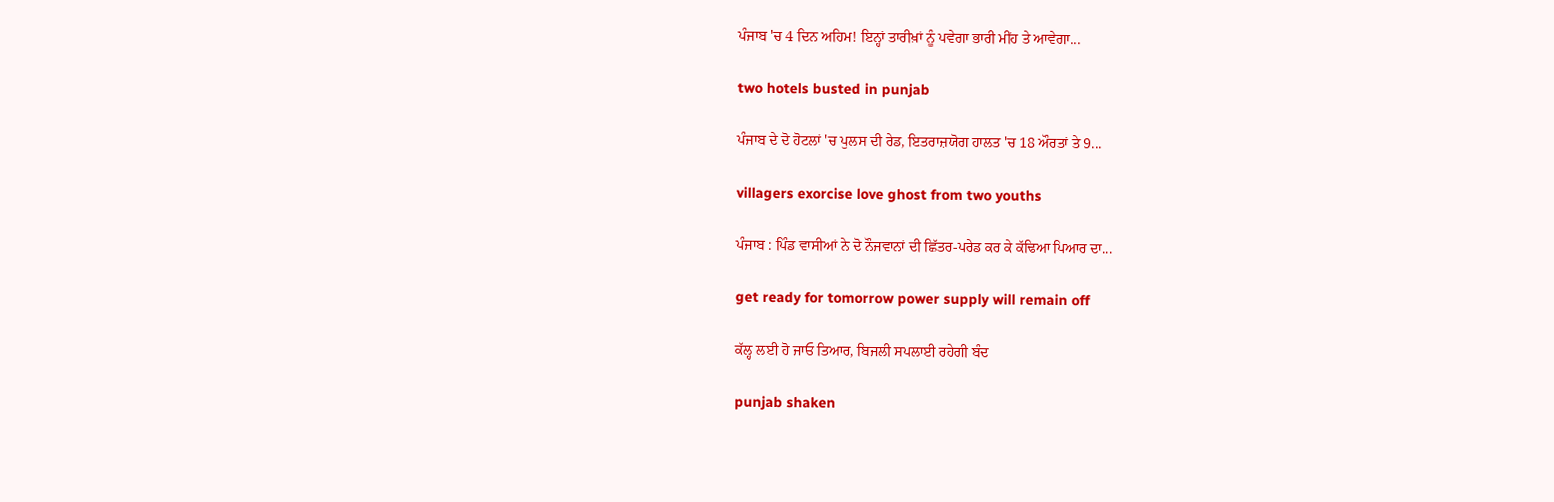ਪੰਜਾਬ 'ਚ 4 ਦਿਨ ਅਹਿਮ! ਇਨ੍ਹਾਂ ਤਾਰੀਖ਼ਾਂ ਨੂੰ ਪਵੇਗਾ ਭਾਰੀ ਮੀਂਹ ਤੇ ਆਵੇਗਾ...

two hotels busted in punjab

ਪੰਜਾਬ ਦੇ ਦੋ ਹੋਟਲਾਂ 'ਚ ਪੁਲਸ ਦੀ ਰੇਡ, ਇਤਰਾਜ਼ਯੋਗ ਹਾਲਤ 'ਚ 18 ਔਰਤਾਂ ਤੇ 9...

villagers exorcise love ghost from two youths

ਪੰਜਾਬ : ਪਿੰਡ ਵਾਸੀਆਂ ਨੇ ਦੋ ਨੌਜਵਾਨਾਂ ਦੀ ਛਿੱਤਰ-ਪਰੇਡ ਕਰ ਕੇ ਕੱਢਿਆ ਪਿਆਰ ਦਾ...

get ready for tomorrow power supply will remain off

ਕੱਲ੍ਹ ਲਈ ਹੋ ਜਾਓ ਤਿਆਰ, ਬਿਜਲੀ ਸਪਲਾਈ ਰਹੇਗੀ ਬੰਦ

punjab shaken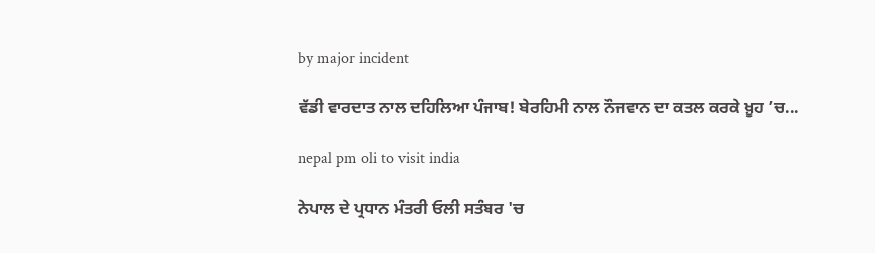by major incident

ਵੱਡੀ ਵਾਰਦਾਤ ਨਾਲ ਦਹਿਲਿਆ ਪੰਜਾਬ! ਬੇਰਹਿਮੀ ਨਾਲ ਨੌਜਵਾਨ ਦਾ ਕਤਲ ਕਰਕੇ ਖ਼ੂਹ ’ਚ...

nepal pm oli to visit india

ਨੇਪਾਲ ਦੇ ਪ੍ਰਧਾਨ ਮੰਤਰੀ ਓਲੀ ਸਤੰਬਰ 'ਚ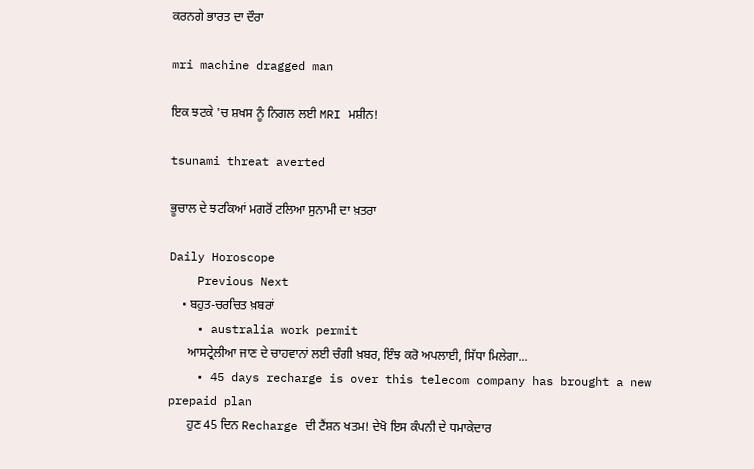ਕਰਨਗੇ ਭਾਰਤ ਦਾ ਦੌਰਾ

mri machine dragged man

ਇਕ ਝਟਕੇ 'ਚ ਸ਼ਖਸ ਨੂੰ ਨਿਗਲ ਲਈ MRI ਮਸ਼ੀਨ!

tsunami threat averted

ਭੂਚਾਲ ਦੇ ਝਟਕਿਆਂ ਮਗਰੋਂ ਟਲਿਆ ਸੁਨਾਮੀ ਦਾ ਖ਼ਤਰਾ

Daily Horoscope
    Previous Next
    • ਬਹੁਤ-ਚਰਚਿਤ ਖ਼ਬਰਾਂ
    • australia work permit
      ਆਸਟ੍ਰੇਲੀਆ ਜਾਣ ਦੇ ਚਾਹਵਾਨਾਂ ਲਈ ਚੰਗੀ ਖ਼ਬਰ, ਇੰਝ ਕਰੋ ਅਪਲਾਈ, ਸਿੱਧਾ ਮਿਲੇਗਾ...
    • 45 days recharge is over this telecom company has brought a new prepaid plan
      ਹੁਣ 45 ਦਿਨ Recharge ਦੀ ਟੈਂਸ਼ਨ ਖਤਮ! ਦੇਖੋ ਇਸ ਕੰਪਨੀ ਦੇ ਧਮਾਕੇਦਾਰ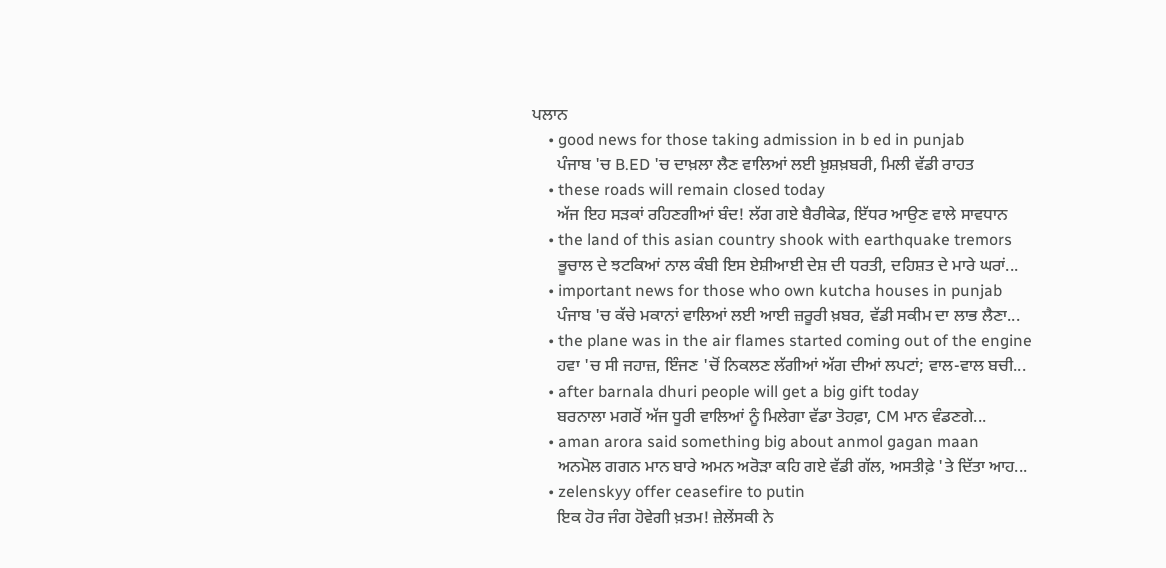ਪਲਾਨ
    • good news for those taking admission in b ed in punjab
      ਪੰਜਾਬ 'ਚ B.ED 'ਚ ਦਾਖ਼ਲਾ ਲੈਣ ਵਾਲਿਆਂ ਲਈ ਖ਼ੁਸ਼ਖ਼ਬਰੀ, ਮਿਲੀ ਵੱਡੀ ਰਾਹਤ
    • these roads will remain closed today
      ਅੱਜ ਇਹ ਸੜਕਾਂ ਰਹਿਣਗੀਆਂ ਬੰਦ! ਲੱਗ ਗਏ ਬੈਰੀਕੇਡ, ਇੱਧਰ ਆਉਣ ਵਾਲੇ ਸਾਵਧਾਨ
    • the land of this asian country shook with earthquake tremors
      ਭੂਚਾਲ ਦੇ ਝਟਕਿਆਂ ਨਾਲ ਕੰਬੀ ਇਸ ਏਸ਼ੀਆਈ ਦੇਸ਼ ਦੀ ਧਰਤੀ, ਦਹਿਸ਼ਤ ਦੇ ਮਾਰੇ ਘਰਾਂ...
    • important news for those who own kutcha houses in punjab
      ਪੰਜਾਬ 'ਚ ਕੱਚੇ ਮਕਾਨਾਂ ਵਾਲਿਆਂ ਲਈ ਆਈ ਜ਼ਰੂਰੀ ਖ਼ਬਰ, ਵੱਡੀ ਸਕੀਮ ਦਾ ਲਾਭ ਲੈਣਾ...
    • the plane was in the air flames started coming out of the engine
      ਹਵਾ 'ਚ ਸੀ ਜਹਾਜ਼, ਇੰਜਣ 'ਚੋਂ ਨਿਕਲਣ ਲੱਗੀਆਂ ਅੱਗ ਦੀਆਂ ਲਪਟਾਂ; ਵਾਲ-ਵਾਲ ਬਚੀ...
    • after barnala dhuri people will get a big gift today
      ਬਰਨਾਲਾ ਮਗਰੋਂ ਅੱਜ ਧੂਰੀ ਵਾਲਿਆਂ ਨੂੰ ਮਿਲੇਗਾ ਵੱਡਾ ਤੋਹਫ਼ਾ, CM ਮਾਨ ਵੰਡਣਗੇ...
    • aman arora said something big about anmol gagan maan
      ਅਨਮੋਲ ਗਗਨ ਮਾਨ ਬਾਰੇ ਅਮਨ ਅਰੋੜਾ ਕਹਿ ਗਏ ਵੱਡੀ ਗੱਲ, ਅਸਤੀਫ਼ੇ 'ਤੇ ਦਿੱਤਾ ਆਹ...
    • zelenskyy offer ceasefire to putin
      ਇਕ ਹੋਰ ਜੰਗ ਹੋਵੇਗੀ ਖ਼ਤਮ! ਜ਼ੇਲੇਂਸਕੀ ਨੇ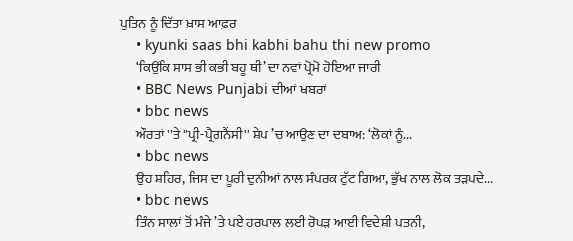ਪੁਤਿਨ ਨੂੰ ਦਿੱਤਾ ਖ਼ਾਸ ਆਫ਼ਰ
    • kyunki saas bhi kabhi bahu thi new promo
      ‘ਕਿਉਂਕਿ ਸਾਸ ਭੀ ਕਭੀ ਬਹੂ ਥੀ’ ਦਾ ਨਵਾਂ ਪ੍ਰੋਮੋ ਹੋਇਆ ਜਾਰੀ
    • BBC News Punjabi ਦੀਆਂ ਖਬਰਾਂ
    • bbc news
      ਔਰਤਾਂ ''ਤੇ ''ਪ੍ਰੀ-ਪ੍ਰੈਗਨੈਂਸੀ'' ਸ਼ੇਪ ’ਚ ਆਉਣ ਦਾ ਦਬਾਅ: ‘ਲੋਕਾਂ ਨੂੰ...
    • bbc news
      ਉਹ ਸ਼ਹਿਰ, ਜਿਸ ਦਾ ਪੂਰੀ ਦੁਨੀਆਂ ਨਾਲ ਸੰਪਰਕ ਟੁੱਟ ਗਿਆ, ਭੁੱਖ ਨਾਲ ਲੋਕ ਤੜਪਦੇ...
    • bbc news
      ਤਿੰਨ ਸਾਲਾਂ ਤੋਂ ਮੰਜੇ ’ਤੇ ਪਏ ਹਰਪਾਲ ਲਈ ਰੋਪੜ ਆਈ ਵਿਦੇਸ਼ੀ ਪਤਨੀ,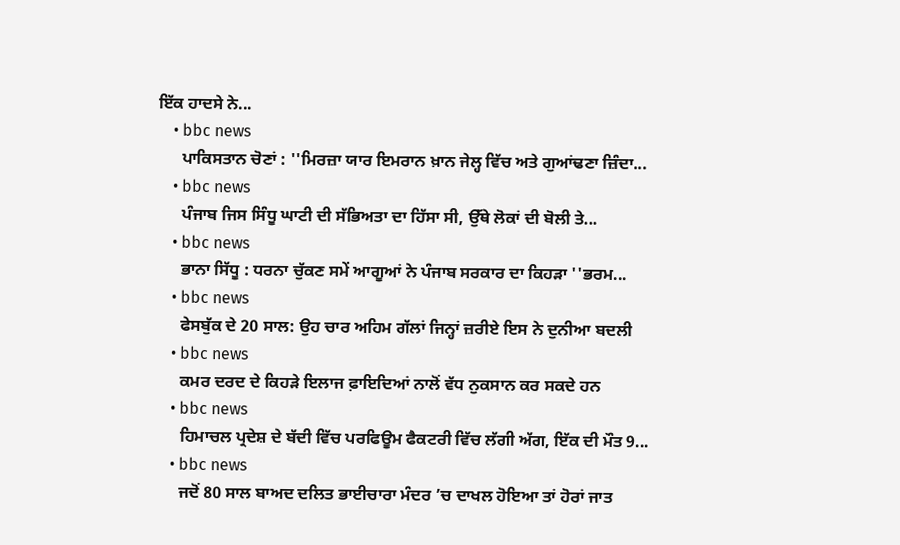ਇੱਕ ਹਾਦਸੇ ਨੇ...
    • bbc news
      ਪਾਕਿਸਤਾਨ ਚੋਣਾਂ : ''ਮਿਰਜ਼ਾ ਯਾਰ ਇਮਰਾਨ ਖ਼ਾਨ ਜੇਲ੍ਹ ਵਿੱਚ ਅਤੇ ਗੁਆਂਢਣਾ ਜ਼ਿੰਦਾ...
    • bbc news
      ਪੰਜਾਬ ਜਿਸ ਸਿੰਧੂ ਘਾਟੀ ਦੀ ਸੱਭਿਅਤਾ ਦਾ ਹਿੱਸਾ ਸੀ, ਉੱਥੇ ਲੋਕਾਂ ਦੀ ਬੋਲੀ ਤੇ...
    • bbc news
      ਭਾਨਾ ਸਿੱਧੂ : ਧਰਨਾ ਚੁੱਕਣ ਸਮੇਂ ਆਗੂਆਂ ਨੇ ਪੰਜਾਬ ਸਰਕਾਰ ਦਾ ਕਿਹੜਾ ''ਭਰਮ...
    • bbc news
      ਫੇਸਬੁੱਕ ਦੇ 20 ਸਾਲ: ਉਹ ਚਾਰ ਅਹਿਮ ਗੱਲਾਂ ਜਿਨ੍ਹਾਂ ਜ਼ਰੀਏ ਇਸ ਨੇ ਦੁਨੀਆ ਬਦਲੀ
    • bbc news
      ਕਮਰ ਦਰਦ ਦੇ ਕਿਹੜੇ ਇਲਾਜ ਫ਼ਾਇਦਿਆਂ ਨਾਲੋਂ ਵੱਧ ਨੁਕਸਾਨ ਕਰ ਸਕਦੇ ਹਨ
    • bbc news
      ਹਿਮਾਚਲ ਪ੍ਰਦੇਸ਼ ਦੇ ਬੱਦੀ ਵਿੱਚ ਪਰਫਿਊਮ ਫੈਕਟਰੀ ਵਿੱਚ ਲੱਗੀ ਅੱਗ, ਇੱਕ ਦੀ ਮੌਤ 9...
    • bbc news
      ਜਦੋਂ 80 ਸਾਲ ਬਾਅਦ ਦਲਿਤ ਭਾਈਚਾਰਾ ਮੰਦਰ ’ਚ ਦਾਖਲ ਹੋਇਆ ਤਾਂ ਹੋਰਾਂ ਜਾਤ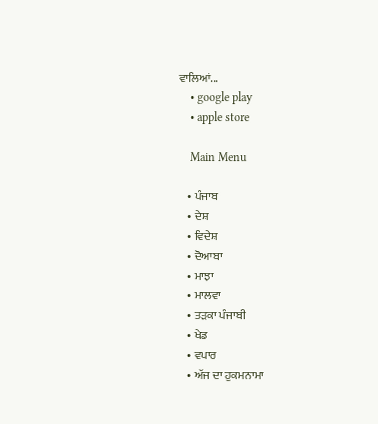ਵਾਲਿਆਂ...
    • google play
    • apple store

    Main Menu

    • ਪੰਜਾਬ
    • ਦੇਸ਼
    • ਵਿਦੇਸ਼
    • ਦੋਆਬਾ
    • ਮਾਝਾ
    • ਮਾਲਵਾ
    • ਤੜਕਾ ਪੰਜਾਬੀ
    • ਖੇਡ
    • ਵਪਾਰ
    • ਅੱਜ ਦਾ ਹੁਕਮਨਾਮਾ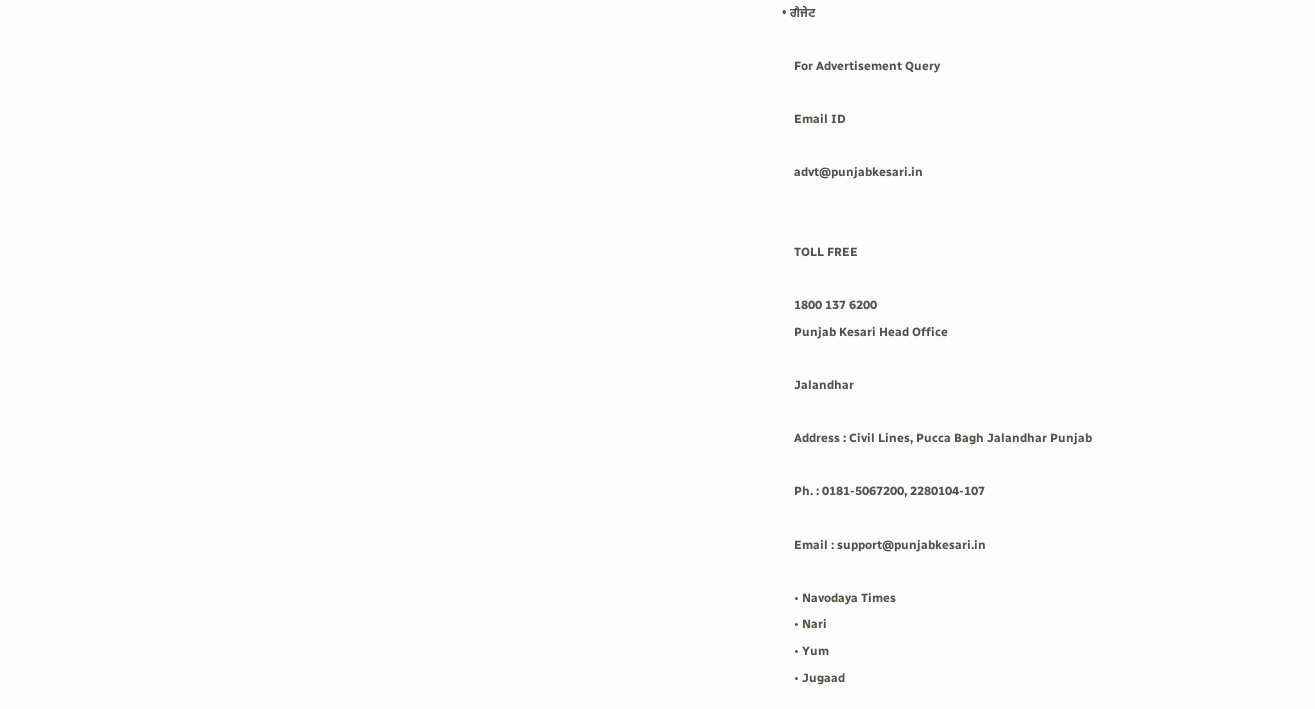• ਗੈਜੇਟ

    For Advertisement Query

    Email ID

    advt@punjabkesari.in


    TOLL FREE

    1800 137 6200
    Punjab Kesari Head Office

    Jalandhar

    Address : Civil Lines, Pucca Bagh Jalandhar Punjab

    Ph. : 0181-5067200, 2280104-107

    Email : support@punjabkesari.in

    • Navodaya Times
    • Nari
    • Yum
    • Jugaad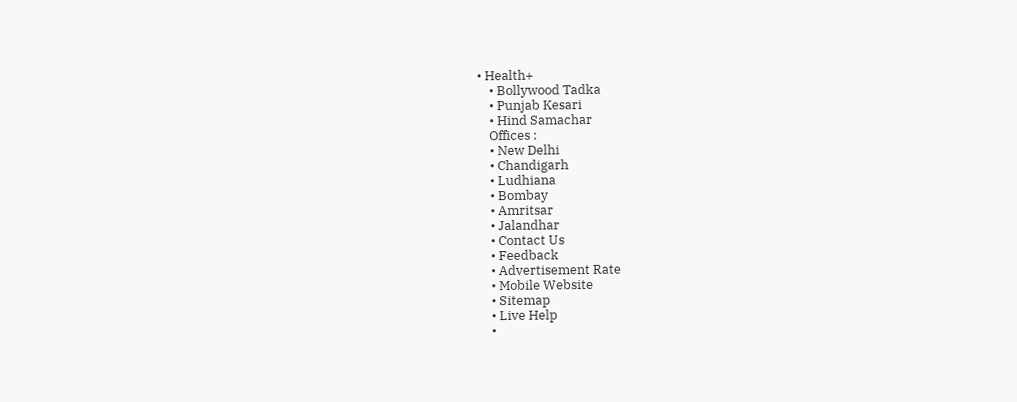• Health+
    • Bollywood Tadka
    • Punjab Kesari
    • Hind Samachar
    Offices :
    • New Delhi
    • Chandigarh
    • Ludhiana
    • Bombay
    • Amritsar
    • Jalandhar
    • Contact Us
    • Feedback
    • Advertisement Rate
    • Mobile Website
    • Sitemap
    • Live Help
    •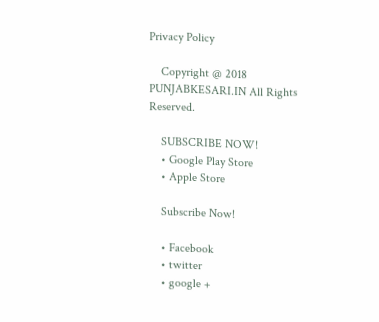Privacy Policy

    Copyright @ 2018 PUNJABKESARI.IN All Rights Reserved.

    SUBSCRIBE NOW!
    • Google Play Store
    • Apple Store

    Subscribe Now!

    • Facebook
    • twitter
    • google +